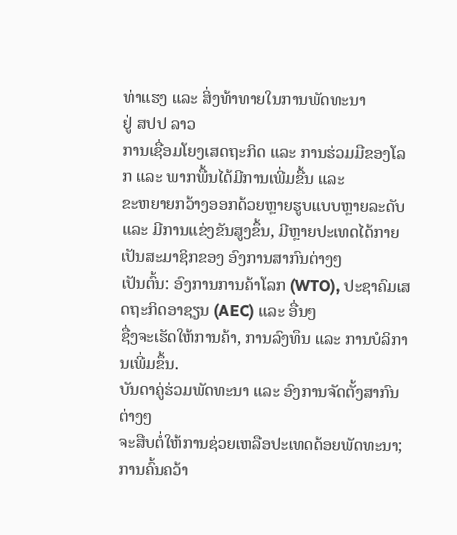ທ່າແຮງ ແລະ ສິ່ງທ້າທາຍໃນການພັດທະນາ
ຢູ່ ສປປ ລາວ
ການເຊື່ອມໂຍງເສດຖະກິດ ແລະ ການຮ່ວມມືຂອງໂລກ ແລະ ພາກພື້ນໄດ້ມີການເພີ່ມຂື້ນ ແລະ
ຂະຫຍາຍກວ້າງອອກດ້ວຍຫຼາຍຮູບແບບຫຼາຍລະດັບ ແລະ ມີການແຂ່ງຂັນສູງຂຶ້ນ, ມີຫຼາຍປະເທດໄດ້ກາຍເປັນສະມາຊິກຂອງ ອົງການສາກົນຕ່າງໆ
ເປັນຕົ້ນ: ອົງການການຄ້າໂລກ (WTO), ປະຊາຄົມເສດຖະກິດອາຊຽນ (AEC) ແລະ ອື່ນໆ
ຊື່ງຈະເຮັດໃຫ້ການຄ້າ, ການລົງທຶນ ແລະ ການບໍລິການເພີ່ມຂຶ້ນ.
ບັນດາຄູ່ຮ່ວມພັດທະນາ ແລະ ອົງການຈັດຕັ້ງສາກົນຕ່າງໆ
ຈະສືບຕໍ່ໃຫ້ການຊ່ວຍເຫລືອປະເທດດ້ອຍພັດທະນາ;
ການຄົ້ນຄວ້າ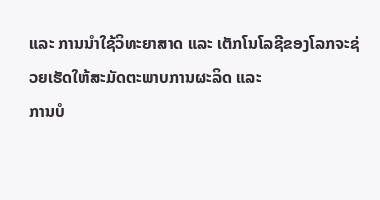ແລະ ການນຳໃຊ້ວິທະຍາສາດ ແລະ ເຕັກໂນໂລຊີຂອງໂລກຈະຊ່ວຍເຮັດໃຫ້ສະມັດຕະພາບການຜະລິດ ແລະ
ການບໍ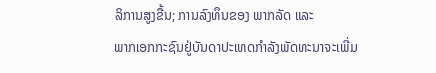ລິການສູງຂື້ນ; ການລົງທຶນຂອງ ພາກລັດ ແລະ
ພາກເອກກະຊົນຢູ່ບັນດາປະເທດກຳລັງພັດທະນາຈະເພີ່ມ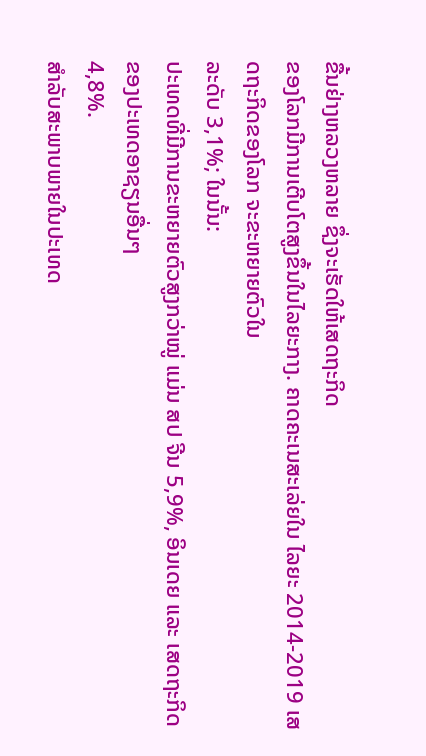ຂື້ນຢ່າງຫລວງຫລາຍ ຊຶ່ງຈະເຮັດໃຫ້ເສດຖະກິດ
ຂອງໂລກມີການເຕີບໂຕສູງຂຶ້ນໃນໄລຍະກາງ. ຄາດຄະເນສະເລ່ຍໃນ ໄລຍະ 2014-2019 ເສດຖະກິດຂອງໂລກ ຈະຂະຫຍາຍຕົວໃນ
ລະດັບ 3,1%; ໃນນັ້ນ:
ປະເທດທີ່ມີການຂະຫຍາຍຕົວສູງກວ່າໝູ່ ແມ່ນ ສປ ຈີນ 5,9%, ອິນເດຍ ແລະ ເສດຖະກິດຂອງປະເທດອາຊຽນອື່ນໆ
4,8%.
ສຳລັບສະພາບພາຍໃນປະເທດ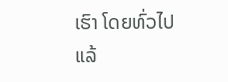ເຮົາ ໂດຍທົ່ວໄປແລ້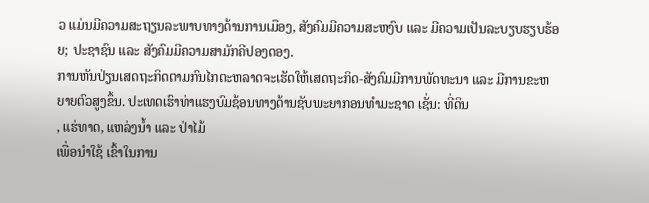ວ ແມ່ນມີຄວາມສະຖຽນລະພາບທາງດ້ານການເມືອງ, ສັງຄົມມີຄວາມສະຫງົບ ແລະ ມີຄວາມເປັນລະບຽບຮຽບຮ້ອຍ; ປະຊາຊົນ ແລະ ສັງຄົມມີຄວາມສາມັກຄີປອງດອງ.
ການຫັນປ່ຽນເສດຖະກິດຕາມກົນໄກຕະຫລາດຈະເຮັດໃຫ້ເສດຖະກິດ-ສັງຄົມມີການພັດທະນາ ແລະ ມີການຂະຫຍາຍຕົວສູງຂຶ້ນ. ປະເທດເຮົາທ່າແຮງບົມຊ້ອນທາງດ້ານຊັບພະຍາກອນທຳມະຊາດ ເຊັ່ນ: ທີ່ດິນ
, ແຮ່ທາດ, ແຫລ່ງນ້ຳ ແລະ ປ່າໄມ້
ເພື່ອນຳໃຊ້ ເຂົ້າໃນການ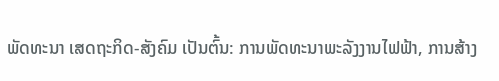ພັດທະນາ ເສດຖະກິດ-ສັງຄົມ ເປັນຕົ້ນ: ການພັດທະນາພະລັງງານໄຟຟ້າ, ການສ້າງ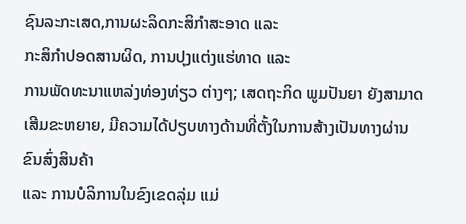ຊົນລະກະເສດ,ການຜະລິດກະສິກຳສະອາດ ແລະ
ກະສິກຳປອດສານຜິດ, ການປຸງແຕ່ງແຮ່ທາດ ແລະ
ການພັດທະນາແຫລ່ງທ່ອງທ່ຽວ ຕ່າງໆ; ເສດຖະກິດ ພູມປັນຍາ ຍັງສາມາດເສີມຂະຫຍາຍ, ມີຄວາມໄດ້ປຽບທາງດ້ານທີ່ຕັ້ງໃນການສ້າງເປັນທາງຜ່ານຂົນສົ່ງສິນຄ້າ
ແລະ ການບໍລິການໃນຂົງເຂດລຸ່ມ ແມ່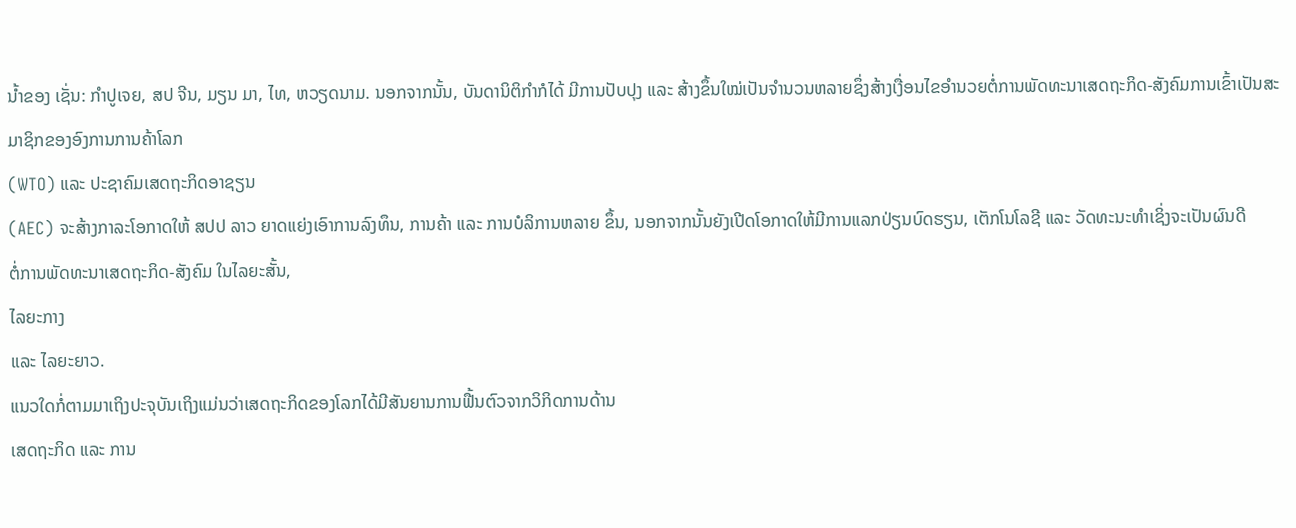ນໍ້າຂອງ ເຊັ່ນ: ກຳປູເຈຍ, ສປ ຈີນ, ມຽນ ມາ, ໄທ, ຫວຽດນາມ. ນອກຈາກນັ້ນ, ບັນດານິຕິກຳກໍໄດ້ ມີການປັບປຸງ ແລະ ສ້າງຂຶ້ນໃໝ່ເປັນຈຳນວນຫລາຍຊຶ່ງສ້າງເງື່ອນໄຂອໍານວຍຕໍ່ການພັດທະນາເສດຖະກິດ-ສັງຄົມການເຂົ້າເປັນສະມາຊິກຂອງອົງການການຄ້າໂລກ
(WTO) ແລະ ປະຊາຄົມເສດຖະກິດອາຊຽນ
(AEC) ຈະສ້າງກາລະໂອກາດໃຫ້ ສປປ ລາວ ຍາດແຍ່ງເອົາການລົງທຶນ, ການຄ້າ ແລະ ການບໍລິການຫລາຍ ຂຶ້ນ, ນອກຈາກນັ້ນຍັງເປີດໂອກາດໃຫ້ມີການແລກປ່ຽນບົດຮຽນ, ເຕັກໂນໂລຊີ ແລະ ວັດທະນະທຳເຊິ່ງຈະເປັນຜົນດີ
ຕໍ່ການພັດທະນາເສດຖະກິດ-ສັງຄົມ ໃນໄລຍະສັ້ນ,
ໄລຍະກາງ
ແລະ ໄລຍະຍາວ.
ແນວໃດກໍ່ຕາມມາເຖິງປະຈຸບັນເຖິງແມ່ນວ່າເສດຖະກິດຂອງໂລກໄດ້ມີສັນຍານການຟື້ນຕົວຈາກວິກິດການດ້ານ
ເສດຖະກິດ ແລະ ການ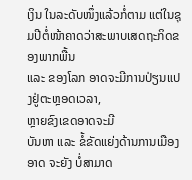ເງິນ ໃນລະດັບໜຶ່ງແລ້ວກໍ່ຕາມ ແຕ່ໃນຊຸມປີຕໍ່ໜ້າຄາດວ່າສະພາບເສດຖະກິດຂອງພາກພື້ນ
ແລະ ຂອງໂລກ ອາດຈະມີການປ່ຽນແປງຢູ່ຕະຫຼອດເວລາ,
ຫຼາຍຂົງເຂດອາດຈະມີ
ບັນຫາ ແລະ ຂໍ້ຂັດແຍ່ງດ້ານການເມືອງອາດ ຈະຍັງ ບໍ່ສາມາດ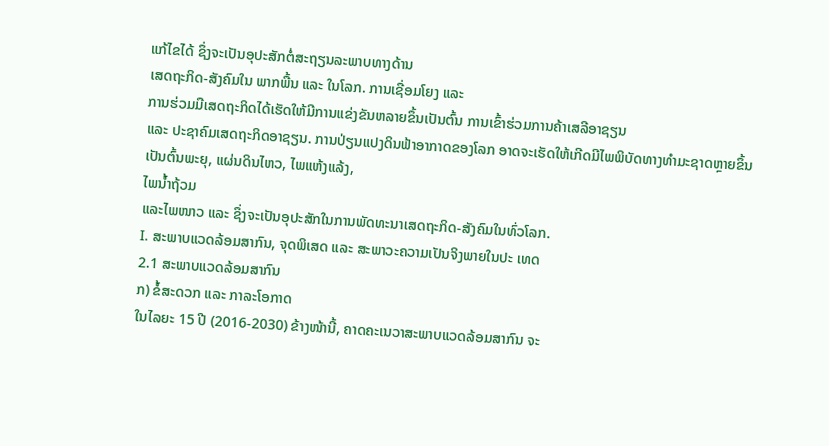ແກ້ໄຂໄດ້ ຊຶ່ງຈະເປັນອຸປະສັກຕໍ່ສະຖຽນລະພາບທາງດ້ານ
ເສດຖະກິດ-ສັງຄົມໃນ ພາກພື້ນ ແລະ ໃນໂລກ. ການເຊື່ອມໂຍງ ແລະ
ການຮ່ວມມືເສດຖະກິດໄດ້ເຮັດໃຫ້ມີການແຂ່ງຂັນຫລາຍຂຶ້ນເປັນຕົ້ນ ການເຂົ້າຮ່ວມການຄ້າເສລີອາຊຽນ
ແລະ ປະຊາຄົມເສດຖະກິດອາຊຽນ. ການປ່ຽນແປງດິນຟ້າອາກາດຂອງໂລກ ອາດຈະເຮັດໃຫ້ເກີດມີໄພພິບັດທາງທໍາມະຊາດຫຼາຍຂຶ້ນ
ເປັນຕົ້ນພະຍຸ, ແຜ່ນດິນໄຫວ, ໄພແຫ້ງແລ້ງ,
ໄພນໍ້າຖ້ວມ
ແລະໄພໜາວ ແລະ ຊຶ່ງຈະເປັນອຸປະສັກໃນການພັດທະນາເສດຖະກິດ-ສັງຄົມໃນທົ່ວໂລກ.
I. ສະພາບແວດລ້ອມສາກົນ, ຈຸດພິເສດ ແລະ ສະພາວະຄວາມເປັນຈິງພາຍໃນປະ ເທດ
2.1 ສະພາບແວດລ້ອມສາກົນ
ກ) ຂໍ້ສະດວກ ແລະ ກາລະໂອກາດ
ໃນໄລຍະ 15 ປີ (2016-2030) ຂ້າງໜ້ານີ້, ຄາດຄະເນວາສະພາບແວດລ້ອມສາກົນ ຈະ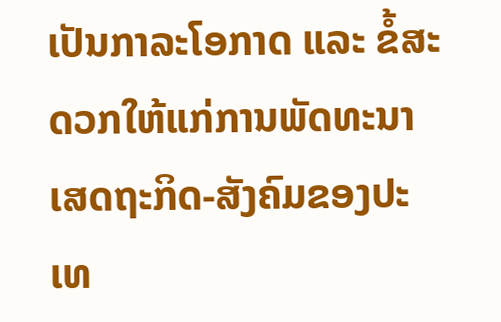ເປັນກາລະໂອກາດ ແລະ ຂໍ້ສະດວກໃຫ້ແກ່ການພັດທະນາເສດຖະກິດ-ສັງຄົມຂອງປະເທ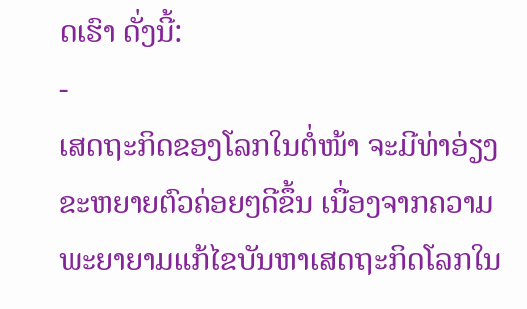ດເຮົາ ດັ່ງນີ້:
-
ເສດຖະກິດຂອງໂລກໃນຕໍ່ໜ້າ ຈະມີທ່າອ່ຽງຂະຫຍາຍຕົວຄ່ອຍໆດີຂຶ້ນ ເນື່ອງຈາກຄວາມພະຍາຍາມແກ້ໄຂບັນຫາເສດຖະກິດໂລກໃນ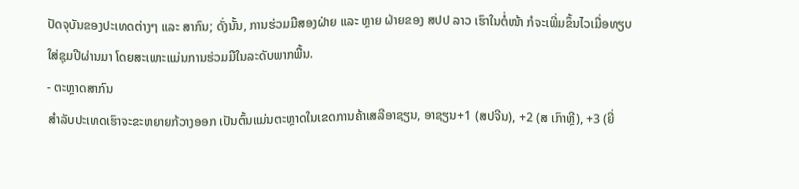ປັດຈຸບັນຂອງປະເທດຕ່າງໆ ແລະ ສາກົນ; ດັ່ງນັ້ນ, ການຮ່ວມມືສອງຝ່າຍ ແລະ ຫຼາຍ ຝ່າຍຂອງ ສປປ ລາວ ເຮົາໃນຕໍ່ໜ້າ ກໍຈະເພີ່ມຂຶ້ນໄວເມື່ອທຽບໃສ່ຊຸມປີຜ່ານມາ ໂດຍສະເພາະແມ່ນການຮ່ວມມືໃນລະດັບພາກພື້ນ.
- ຕະຫຼາດສາກົນ
ສຳລັບປະເທດເຮົາຈະຂະຫຍາຍກ້ວາງອອກ ເປັນຕົ້ນແມ່ນຕະຫຼາດໃນເຂດການຄ້າເສລີອາຊຽນ, ອາຊຽນ+1 (ສປຈີນ), +2 (ສ ເກົາຫຼີ), +3 (ຍີ່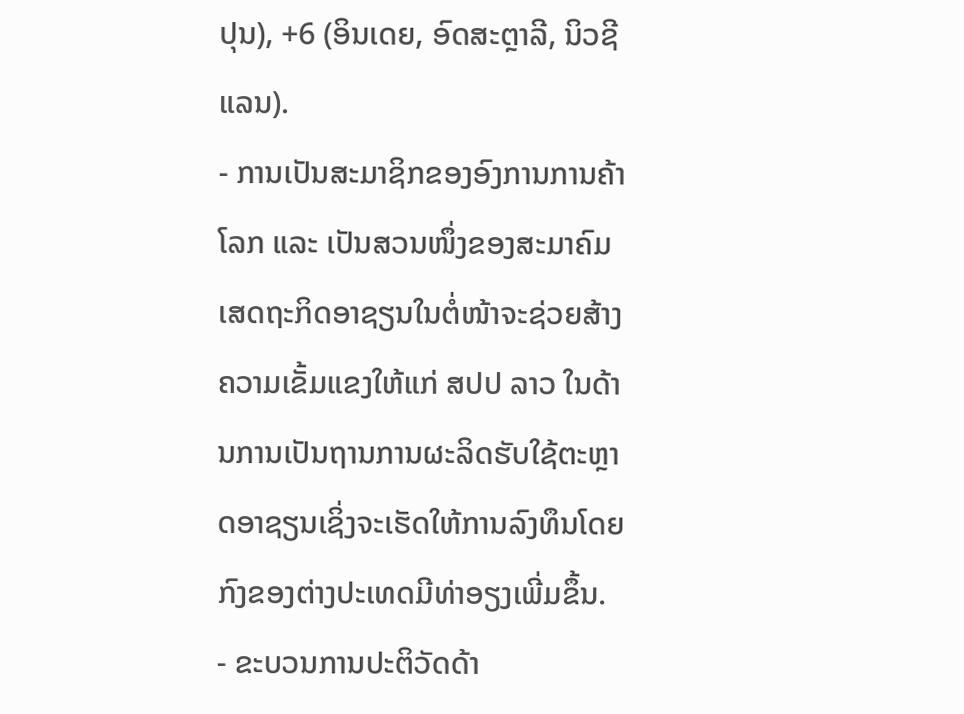ປຸນ), +6 (ອິນເດຍ, ອົດສະຕຼາລີ, ນິວຊີແລນ).
- ການເປັນສະມາຊິກຂອງອົງການການຄ້າໂລກ ແລະ ເປັນສວນໜຶ່ງຂອງສະມາຄົມເສດຖະກິດອາຊຽນໃນຕໍ່ໜ້າຈະຊ່ວຍສ້າງຄວາມເຂັ້ມແຂງໃຫ້ແກ່ ສປປ ລາວ ໃນດ້ານການເປັນຖານການຜະລິດຮັບໃຊ້ຕະຫຼາດອາຊຽນເຊິ່ງຈະເຮັດໃຫ້ການລົງທຶນໂດຍກົງຂອງຕ່າງປະເທດມີທ່າອຽງເພີ່ມຂຶ້ນ.
- ຂະບວນການປະຕິວັດດ້າ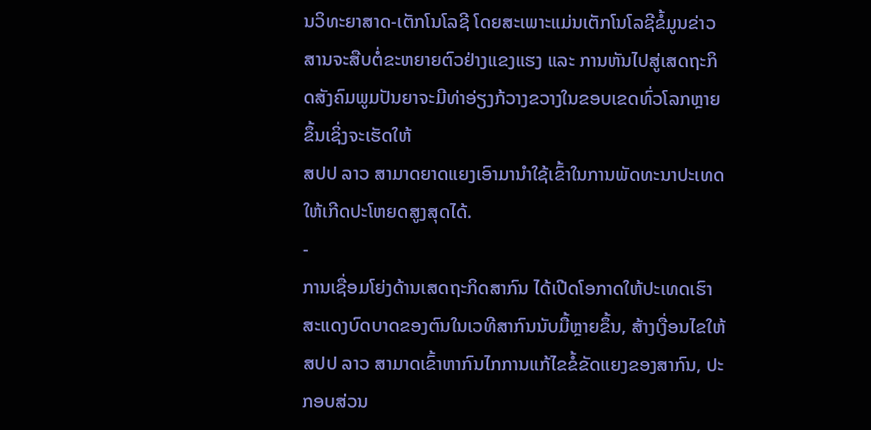ນວິທະຍາສາດ-ເຕັກໂນໂລຊີ ໂດຍສະເພາະແມ່ນເຕັກໂນໂລຊີຂໍ້ມູນຂ່າວສານຈະສືບຕໍ່ຂະຫຍາຍຕົວຢ່າງແຂງແຮງ ແລະ ການຫັນໄປສູ່ເສດຖະກິດສັງຄົມພູມປັນຍາຈະມີທ່າອ່ຽງກ້ວາງຂວາງໃນຂອບເຂດທົ່ວໂລກຫຼາຍຂຶ້ນເຊິ່ງຈະເຮັດໃຫ້
ສປປ ລາວ ສາມາດຍາດແຍງເອົາມານຳໃຊ້ເຂົ້າໃນການພັດທະນາປະເທດໃຫ້ເກີດປະໂຫຍດສູງສຸດໄດ້.
-
ການເຊື່ອມໂຍ່ງດ້ານເສດຖະກິດສາກົນ ໄດ້ເປີດໂອກາດໃຫ້ປະເທດເຮົາສະແດງບົດບາດຂອງຕົນໃນເວທີສາກົນນັບມື້ຫຼາຍຂຶ້ນ, ສ້າງເງື່ອນໄຂໃຫ້
ສປປ ລາວ ສາມາດເຂົ້າຫາກົນໄກການແກ້ໄຂຂໍ້ຂັດແຍງຂອງສາກົນ, ປະກອບສ່ວນ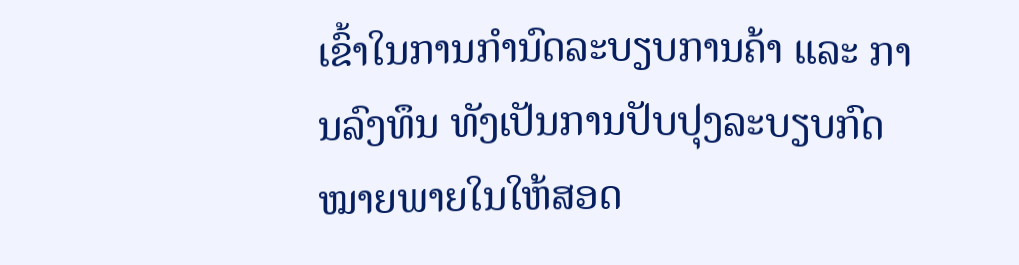ເຂົ້າໃນການກຳນົດລະບຽບການຄ້າ ແລະ ການລົງທຶນ ທັງເປັນການປັບປຸງລະບຽບກົດໝາຍພາຍໃນໃຫ້ສອດ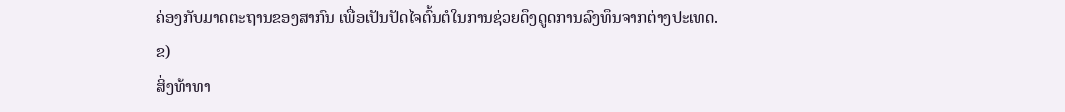ຄ່ອງກັບມາດຕະຖານຂອງສາກົນ ເພື່ອເປັນປັດໄຈຕົ້ນຕໍໃນການຊ່ວຍດຶງດູດການລົງທຶນຈາກຕ່າງປະເທດ.
ຂ)
ສິ່ງທ້າທາ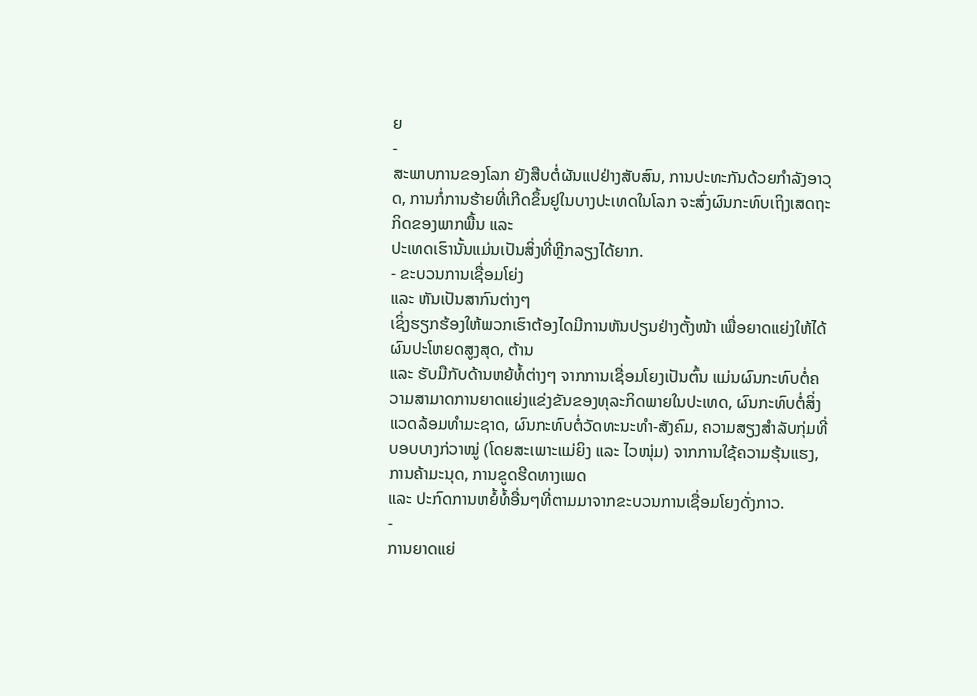ຍ
-
ສະພາບການຂອງໂລກ ຍັງສືບຕໍ່ຜັນແປຢ່າງສັບສົນ, ການປະທະກັນດ້ວຍກຳລັງອາວຸດ, ການກໍ່ການຮ້າຍທີ່ເກີດຂຶ້ນຢູໃນບາງປະເທດໃນໂລກ ຈະສົ່ງຜົນກະທົບເຖິງເສດຖະກິດຂອງພາກພື້ນ ແລະ
ປະເທດເຮົານັ້ນແມ່ນເປັນສິ່ງທີ່ຫຼີກລຽງໄດ້ຍາກ.
- ຂະບວນການເຊື່ອມໂຍ່ງ
ແລະ ຫັນເປັນສາກົນຕ່າງໆ
ເຊິ່ງຮຽກຮ້ອງໃຫ້ພວກເຮົາຕ້ອງໄດມີການຫັນປຽນຢ່າງຕັ້ງໜ້າ ເພື່ອຍາດແຍ່ງໃຫ້ໄດ້ຜົນປະໂຫຍດສູງສຸດ, ຕ້ານ
ແລະ ຮັບມືກັບດ້ານຫຍ້ທໍ້ຕ່າງໆ ຈາກການເຊື່ອມໂຍງເປັນຕົ້ນ ແມ່ນຜົນກະທົບຕໍ່ຄວາມສາມາດການຍາດແຍ່ງແຂ່ງຂັນຂອງທຸລະກິດພາຍໃນປະເທດ, ຜົນກະທົບຕໍ່ສິ່ງແວດລ້ອມທຳມະຊາດ, ຜົນກະທົບຕໍ່ວັດທະນະທຳ-ສັງຄົມ, ຄວາມສຽງສຳລັບກຸ່ມທີ່ບອບບາງກ່ວາໝູ່ (ໂດຍສະເພາະແມ່ຍິງ ແລະ ໄວໜຸ່ມ) ຈາກການໃຊ້ຄວາມຮຸ້ນແຮງ, ການຄ້າມະນຸດ, ການຂູດຮີດທາງເພດ
ແລະ ປະກົດການຫຍໍ້ທໍ້ອື່ນໆທີ່ຕາມມາຈາກຂະບວນການເຊື່ອມໂຍງດັ່ງກາວ.
-
ການຍາດແຍ່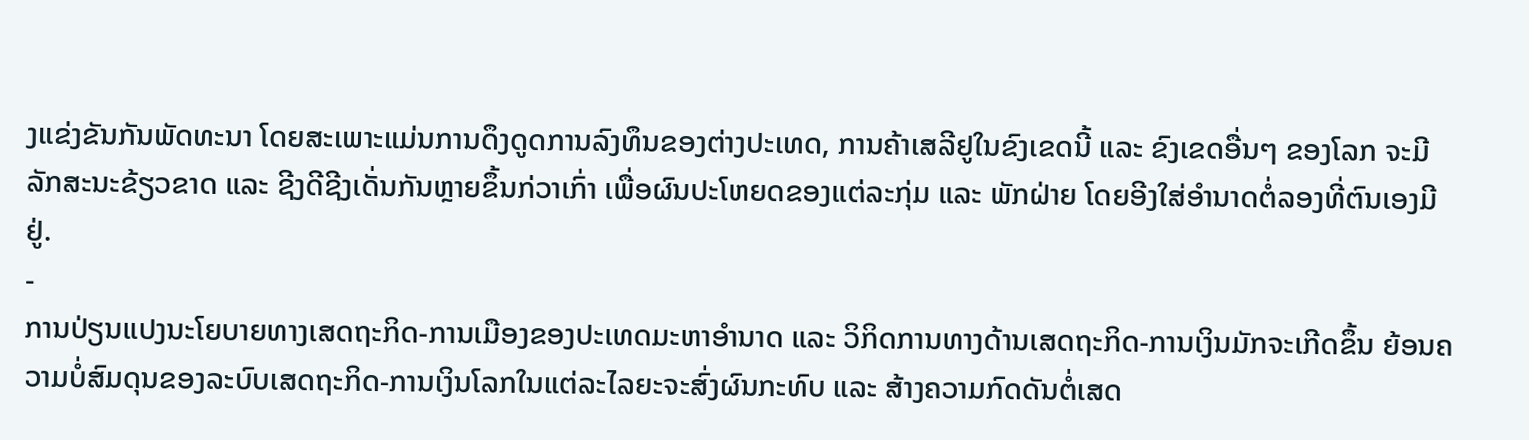ງແຂ່ງຂັນກັນພັດທະນາ ໂດຍສະເພາະແມ່ນການດຶງດູດການລົງທຶນຂອງຕ່າງປະເທດ, ການຄ້າເສລີຢູໃນຂົງເຂດນີ້ ແລະ ຂົງເຂດອື່ນໆ ຂອງໂລກ ຈະມີລັກສະນະຂ້ຽວຂາດ ແລະ ຊີງດີຊີງເດັ່ນກັນຫຼາຍຂຶ້ນກ່ວາເກົ່າ ເພື່ອຜົນປະໂຫຍດຂອງແຕ່ລະກຸ່ມ ແລະ ພັກຝ່າຍ ໂດຍອີງໃສ່ອຳນາດຕໍ່ລອງທີ່ຕົນເອງມີຢູ່.
-
ການປ່ຽນແປງນະໂຍບາຍທາງເສດຖະກິດ-ການເມືອງຂອງປະເທດມະຫາອຳນາດ ແລະ ວິກິດການທາງດ້ານເສດຖະກິດ-ການເງິນມັກຈະເກີດຂຶ້ນ ຍ້ອນຄວາມບໍ່ສົມດຸນຂອງລະບົບເສດຖະກິດ-ການເງິນໂລກໃນແຕ່ລະໄລຍະຈະສົ່ງຜົນກະທົບ ແລະ ສ້າງຄວາມກົດດັນຕໍ່ເສດ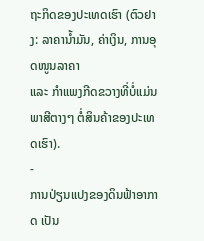ຖະກິດຂອງປະເທດເຮົາ (ຕົວຢາງ: ລາຄານ້ຳມັນ, ຄ່າເງິນ, ການອຸດໜູນລາຄາ
ແລະ ກຳແພງກີດຂວາງທີ່ບໍ່ແມ່ນພາສີຕາງໆ ຕໍ່ສິນຄ້າຂອງປະເທດເຮົາ).
-
ການປ່ຽນແປງຂອງດິນຟ້າອາກາດ ເປັນ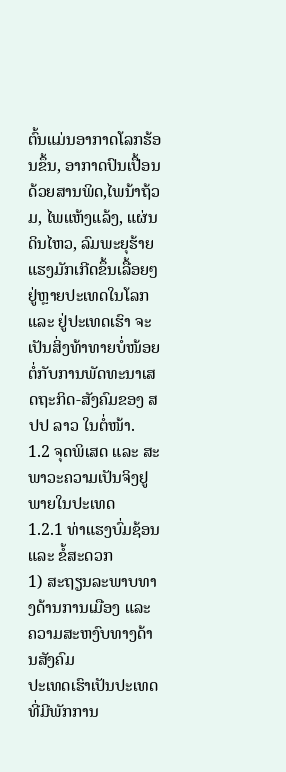ຕົ້ນແມ່ນອາກາດໂລກຮ້ອນຂຶ້ນ, ອາກາດປົນເປື້ອນດ້ວຍສານພິດ,ໄພນ້າຖ້ວມ, ໄພແຫ້ງແລ້ງ, ແຜ່ນດິນໄຫວ, ລົມພະຍຸຮ້າຍແຮງມັກເກີດຂຶ້ນເລື້ອຍໆ ຢູ່ຫຼາຍປະເທດໃນໂລກ ແລະ ຢູ່ປະເທດເຮົາ ຈະເປັນສິ່ງທ້າທາຍບໍ່ໜ້ອຍຕໍ່ກັບການພັດທະນາເສດຖະກິດ-ສັງຄົມຂອງ ສປປ ລາວ ໃນຕໍ່ໜ້າ.
1.2 ຈຸດພິເສດ ແລະ ສະພາວະຄວາມເປັນຈິງຢູພາຍໃນປະເທດ
1.2.1 ທ່າແຮງບົ່ມຊ້ອນ ແລະ ຂໍ້ສະດວກ
1) ສະຖຽນລະພາບທາງດ້ານການເມືອງ ແລະ ຄວາມສະຫງົບທາງດ້ານສັງຄົມ
ປະເທດເຮົາເປັນປະເທດທີ່ມີພັກການ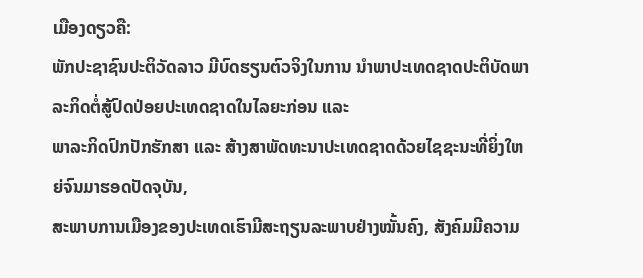ເມືອງດຽວຄື:
ພັກປະຊາຊົນປະຕິວັດລາວ ມີບົດຮຽນຕົວຈິງໃນການ ນຳພາປະເທດຊາດປະຕິບັດພາລະກິດຕໍ່ສູ້ປົດປ່ອຍປະເທດຊາດໃນໄລຍະກ່ອນ ແລະ
ພາລະກິດປົກປັກຮັກສາ ແລະ ສ້າງສາພັດທະນາປະເທດຊາດດ້ວຍໄຊຊະນະທີ່ຍິ່ງໃຫຍ່ຈົນມາຮອດປັດຈຸບັນ,
ສະພາບການເມືອງຂອງປະເທດເຮົາມີສະຖຽນລະພາບຢ່າງໝັ້ນຄົງ, ສັງຄົມມີຄວາມ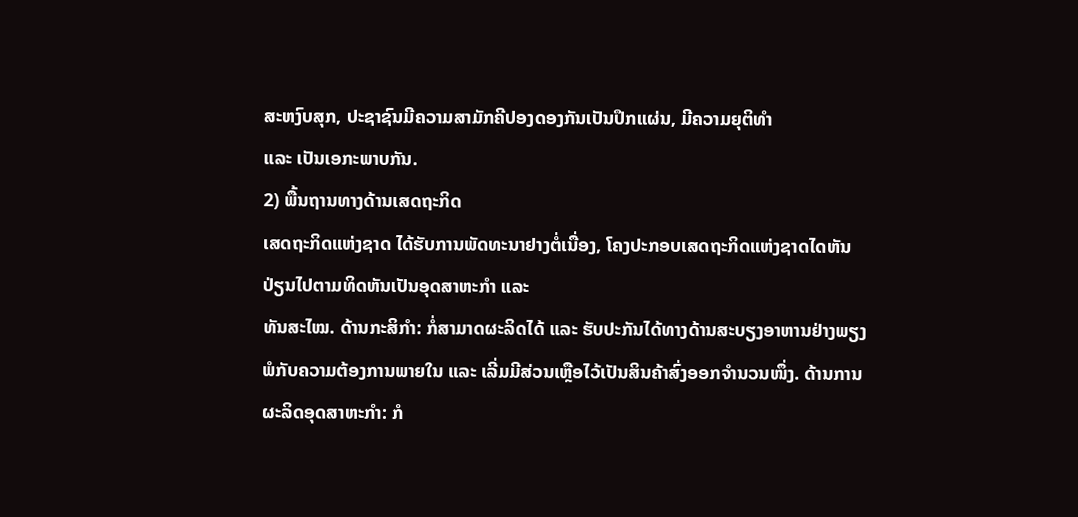ສະຫງົບສຸກ, ປະຊາຊົນມີຄວາມສາມັກຄີປອງດອງກັນເປັນປຶກແຜ່ນ, ມີຄວາມຍຸຕິທຳ
ແລະ ເປັນເອກະພາບກັນ.
2) ພື້ນຖານທາງດ້ານເສດຖະກິດ
ເສດຖະກິດແຫ່ງຊາດ ໄດ້ຮັບການພັດທະນາຢາງຕໍ່ເນື່ອງ, ໂຄງປະກອບເສດຖະກິດແຫ່ງຊາດໄດຫັນປ່ຽນໄປຕາມທິດຫັນເປັນອຸດສາຫະກຳ ແລະ
ທັນສະໄໝ. ດ້ານກະສິກຳ: ກໍ່ສາມາດຜະລິດໄດ້ ແລະ ຮັບປະກັນໄດ້ທາງດ້ານສະບຽງອາຫານຢ່າງພຽງພໍກັບຄວາມຕ້ອງການພາຍໃນ ແລະ ເລີ່ມມີສ່ວນເຫຼືອໄວ້ເປັນສິນຄ້າສົ່ງອອກຈຳນວນໜຶ່ງ. ດ້ານການຜະລິດອຸດສາຫະກຳ: ກໍ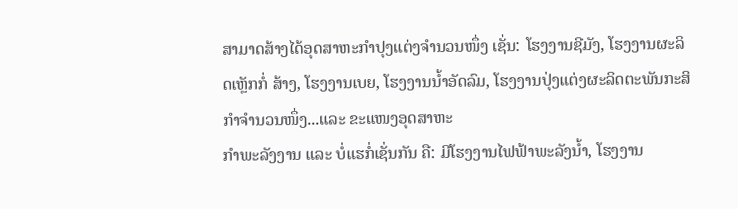ສາມາດສ້າງໄດ້ອຸດສາຫະກຳປຸງແຕ່ງຈຳນວນໜຶ່ງ ເຊັ່ນ: ໂຮງງານຊີມັງ, ໂຮງງານຜະລິດເຫຼັກກໍ່ ສ້າງ, ໂຮງງານເບຍ, ໂຮງງານນ້ຳອັດລົມ, ໂຮງງານປຸ່ງແຕ່ງຜະລິດຕະພັນກະສິກຳຈຳນວນໜຶ່ງ...ແລະ ຂະແໜງອຸດສາຫະ
ກຳພະລັງງານ ແລະ ບໍ່ແຮກໍ່ເຊັ່ນກັນ ຄື: ມີໂຮງງານໄຟຟ້າພະລັງນ້ຳ, ໂຮງງານ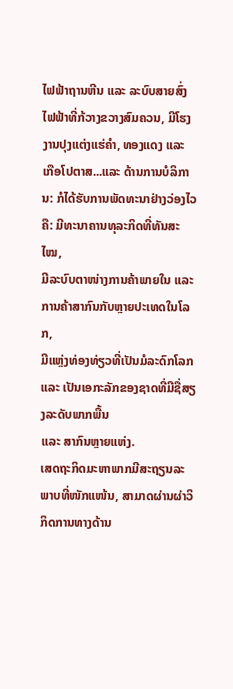ໄຟຟ້າຖານຫີນ ແລະ ລະບົບສາຍສົ່ງໄຟຟ້າທີ່ກ້ວາງຂວາງສົມຄວນ, ມີໂຮງງານປຸງແຕ່ງແຮ່ຄຳ, ທອງແດງ ແລະ
ເກືອໂປຕາສ...ແລະ ດ້ານການບໍລິການ: ກໍໄດ້ຮັບການພັດທະນາຢ່າງວ່ອງໄວຄື: ມີທະນາຄານທຸລະກິດທີ່ທັນສະໄໝ,
ມີລະບົບຕາໜ່າງການຄ້າພາຍໃນ ແລະ ການຄ້າສາກົນກັບຫຼາຍປະເທດໃນໂລກ,
ມີແຫຼ່ງທ່ອງທ່ຽວທີ່ເປັນມໍລະດົກໂລກ ແລະ ເປັນເອກະລັກຂອງຊາດທີ່ມີຊື່ສຽງລະດັບພາກພື້ນ
ແລະ ສາກົນຫຼາຍແຫ່ງ.
ເສດຖະກິດມະຫາພາກມີສະຖຽນລະພາບທີ່ໜັກແໜ້ນ, ສາມາດຜ່ານຜ່າວິກິດການທາງດ້ານ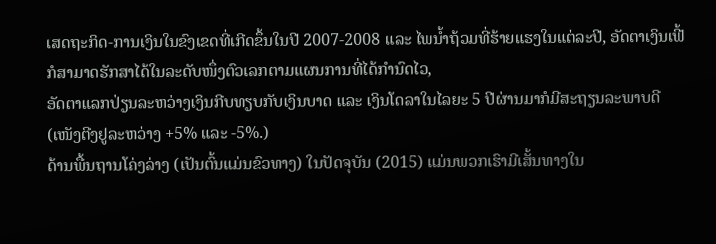ເສດຖະກິດ-ການເງິນໃນຂົງເຂດທີ່ເກີດຂຶ້ນໃນປີ 2007-2008 ແລະ ໄພນ້ຳຖ້ວມທີ່ຮ້າຍແຮງໃນແຕ່ລະປີ, ອັດຕາເງິນເຟີ້ກໍສາມາດຮັກສາໄດ້ໃນລະດັບໜຶ່ງຕົວເລກຕາມແຜນການທີ່ໄດ້ກຳນົດໄວ,
ອັດຕາແລກປ່ຽນລະຫວ່າງເງິນກີບທຽບກັບເງິນບາດ ແລະ ເງິນໂດລາໃນໄລຍະ 5 ປີຜ່ານມາກໍມີສະຖຽນລະພາບດີ (ເໜັງຕີງຢູລະຫວ່າງ +5% ແລະ -5%.)
ດ້ານພື້ນຖານໂຄ່ງລ່າງ (ເປັນຕົ້ນແມ່ນຂົວທາງ) ໃນປັດຈຸບັນ (2015) ແມ່ນພວກເຮົາມີເສັ້ນທາງໃນ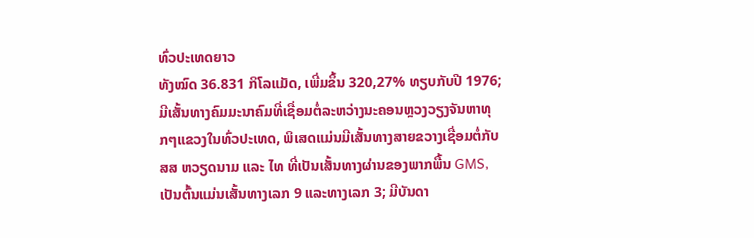ທົ່ວປະເທດຍາວ
ທັງໝົດ 36.831 ກິໂລແມັດ, ເພີ່ມຂຶ້ນ 320,27% ທຽບກັບປີ 1976; ມີເສັ້ນທາງຄົມມະນາຄົມທີ່ເຊື່ອມຕໍ່ລະຫວ່າງນະຄອນຫຼວງວຽງຈັນຫາທຸກໆແຂວງໃນທົ່ວປະເທດ, ພິເສດແມ່ນມີເສັ້ນທາງສາຍຂວາງເຊື່ອມຕໍ່ກັບ ສສ ຫວຽດນາມ ແລະ ໄທ ທີ່ເປັນເສັ້ນທາງຜ່ານຂອງພາກພື້ນ GMS, ເປັນຕົ້ນແມ່ນເສັ້ນທາງເລກ 9 ແລະທາງເລກ 3; ມີບັນດາ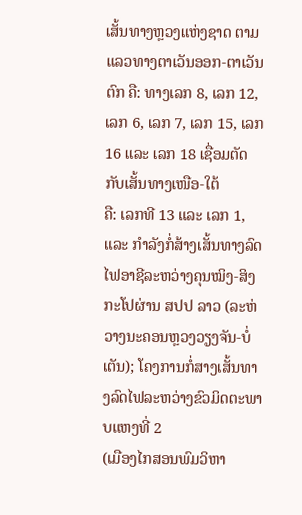ເສັ້ນທາງຫຼວງແຫ່ງຊາດ ຕາມແລວທາງຕາເວັນອອກ-ຕາເວັນຕົກ ຄື: ທາງເລກ 8, ເລກ 12, ເລກ 6, ເລກ 7, ເລກ 15, ເລກ 16 ແລະ ເລກ 18 ເຊື່ອມຕັດກັບເສັ້ນທາງເໜືອ-ໃຕ້
ຄື: ເລກທີ 13 ແລະ ເລກ 1, ແລະ ກຳລັງກໍ່ສ້າງເສັ້ນທາງລົດໄຟອາຊີລະຫວ່າງຄຸນໝິງ-ສິງກະໂປຜ່ານ ສປປ ລາວ (ລະຫ່ວາງນະຄອນຫຼວງວຽງຈັນ-ບໍ່ເຕັນ); ໂຄງການກໍ່ສາງເສັ້ນທາງລົດໄຟລະຫວ່າງຂົວມິດຕະພາບແຫງທີ່ 2
(ເມືອງໄກສອນພົມວິຫາ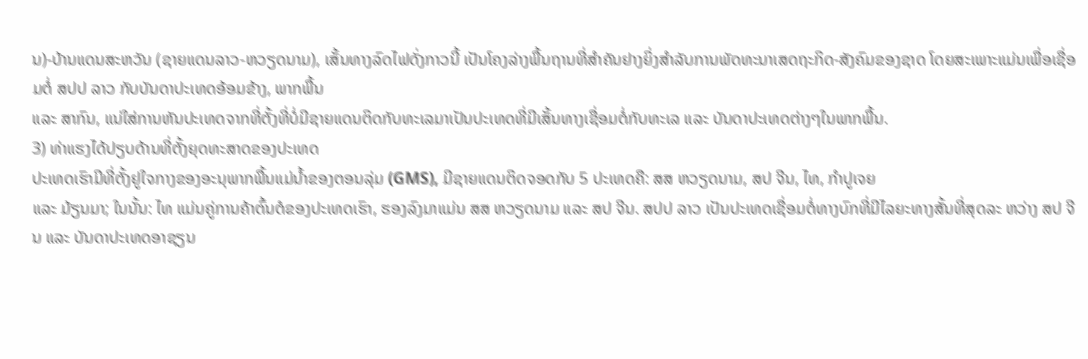ນ)-ບ້ານແດນສະຫວັນ (ຊາຍແດນລາວ-ຫວຽດນາມ), ເສັ້ນທາງລົດໄຟດັ່ງກາວນີ້ ເປັນໂຄງລ່າງພື້ນຖານທີ່ສຳຄັນຢາງຍິ່ງສຳລັບການພັດທະນາເສດຖະກິດ-ສັງຄົມຂອງຊາດ ໂດຍສະເພາະແມ່ນເພື່ອເຊື່ອມຕໍ່ ສປປ ລາວ ກັບບັນດາປະເທດອ້ອມຂ້າງ, ພາກພື້ນ
ແລະ ສາກົນ, ແນ່ໃສ່ການຫັນປະເທດຈາກທີ່ຕັ້ງທີ່ບໍ່ມີຊາຍແດນຕິດກັບທະເລມາເປັນປະເທດທີ່ມີເສັ້ນທາງເຊື່ອມຕໍ່ກັບທະເລ ແລະ ບັນດາປະເທດຕ່າງໆໃນພາກພື້ນ.
3) ທ່າແຮງໄດ້ປຽບດ້ານທີ່ຕັ້ງຍຸດທະສາດຂອງປະເທດ
ປະເທດເຮົາມີທີ່ຕັ້ງຢູໃຈກາງຂອງອະນຸພາກພື້ນແມ່ນ້ຳຂອງຕອນລຸ່ມ (GMS), ມີຊາຍແດນຕິດຈອດກັບ 5 ປະເທດຄື: ສສ ຫວຽດນາມ, ສປ ຈີນ, ໄທ, ກຳປູເຈຍ
ແລະ ມ້ຽນມາ; ໃນນັ້ນ: ໄທ ແມ່ນຄູ່ການຄ້າຕົ້ນຕໍຂອງປະເທດເຮົາ, ຮອງລົງມາແມ່ນ ສສ ຫວຽດນາມ ແລະ ສປ ຈີນ. ສປປ ລາວ ເປັນປະເທດເຊື່ອມຕໍ່ທາງບົກທີ່ມີໄລຍະທາງສັ້ນທີ່ສຸດລະ ຫວ່າງ ສປ ຈີນ ແລະ ບັນດາປະເທດອາຊຽນ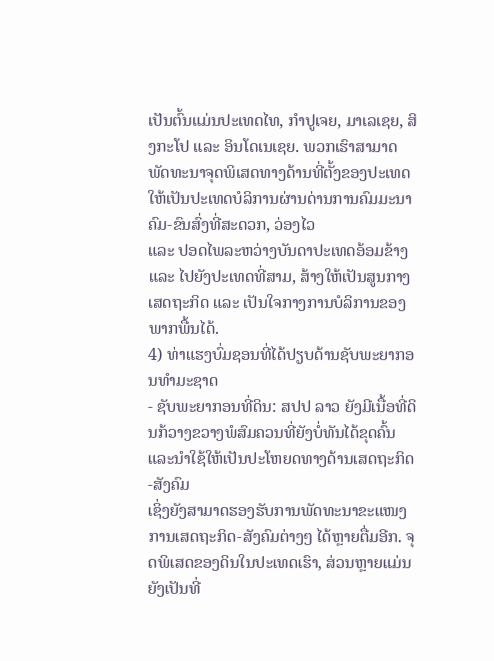ເປັນຕົ້ນແມ່ນປະເທດໄທ, ກຳປູເຈຍ, ມາເລເຊຍ, ສິງກະໂປ ແລະ ອິນໂດເນເຊຍ. ພວກເຮົາສາມາດພັດທະນາຈຸດພິເສດທາງດ້ານທີ່ຕັ້ງຂອງປະເທດໃຫ້ເປັນປະເທດບໍລິການຜ່ານດ່ານການຄົມມະນາຄົມ-ຂົນສົ່ງທີ່ສະດວກ, ວ່ອງໄວ
ແລະ ປອດໄພລະຫວ່າງບັນດາປະເທດອ້ອມຂ້າງ ແລະ ໄປຍັງປະເທດທີ່ສາມ, ສ້າງໃຫ້ເປັນສູນກາງເສດຖະກິດ ແລະ ເປັນໃຈກາງການບໍລິການຂອງພາກພື້ນໄດ້.
4) ທ່າແຮງບົ່ມຊອນທີ່ໄດ້ປຽບດ້ານຊັບພະຍາກອນທຳມະຊາດ
- ຊັບພະຍາກອນທີ່ດິນ: ສປປ ລາວ ຍັງມີເນື້ອທີ່ດິນກ້ວາງຂວາງພໍສົມຄວນທີ່ຍັງບໍ່ທັນໄດ້ຂຸດຄົ້ນ ແລະນຳໃຊ້ໃຫ້ເປັນປະໂຫຍດທາງດ້ານເສດຖະກິດ-ສັງຄົມ
ເຊິ່ງຍັງສາມາດຮອງຮັບການພັດທະນາຂະແໜງການເສດຖະກິດ-ສັງຄົມຕ່າງໆ ໄດ້ຫຼາຍຕື່ມອີກ. ຈຸດພິເສດຂອງດິນໃນປະເທດເຮົາ, ສ່ວນຫຼາຍແມ່ນຍັງເປັນທີ່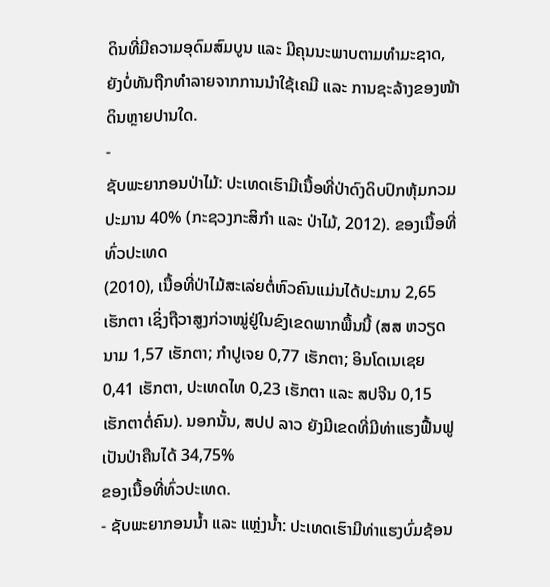ດິນທີ່ມີຄວາມອຸດົມສົມບູນ ແລະ ມີຄຸນນະພາບຕາມທຳມະຊາດ, ຍັງບໍ່ທັນຖືກທຳລາຍຈາກການນຳໃຊ້ເຄມີ ແລະ ການຊະລ້າງຂອງໜ້າດິນຫຼາຍປານໃດ.
-
ຊັບພະຍາກອນປ່າໄມ້: ປະເທດເຮົາມີເນື້ອທີ່ປ່າດົງດິບປົກຫຸ້ມກວມປະມານ 40% (ກະຊວງກະສິກຳ ແລະ ປ່າໄມ້, 2012). ຂອງເນື້ອທີ່ທົ່ວປະເທດ
(2010), ເນື້ອທີ່ປ່າໄມ້ສະເລ່ຍຕໍ່ຫົວຄົນແມ່ນໄດ້ປະມານ 2,65 ເຮັກຕາ ເຊິ່ງຖືວາສູງກ່ວາໝູ່ຢູ່ໃນຂົງເຂດພາກພື້ນນີ້ (ສສ ຫວຽດນາມ 1,57 ເຮັກຕາ; ກຳປູເຈຍ 0,77 ເຮັກຕາ; ອິນໂດເນເຊຍ 0,41 ເຮັກຕາ, ປະເທດໄທ 0,23 ເຮັກຕາ ແລະ ສປຈີນ 0,15 ເຮັກຕາຕໍ່ຄົນ). ນອກນັ້ນ, ສປປ ລາວ ຍັງມີເຂດທີ່ມີທ່າແຮງຟື້ນຟູເປັນປ່າຄືນໄດ້ 34,75%
ຂອງເນື້ອທີ່ທົ່ວປະເທດ.
- ຊັບພະຍາກອນນ້ຳ ແລະ ແຫຼ່ງນ້ຳ: ປະເທດເຮົາມີທ່າແຮງບົ່ມຊ້ອນ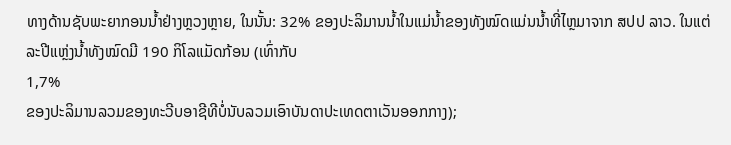ທາງດ້ານຊັບພະຍາກອນນ້ຳຢ່າງຫຼວງຫຼາຍ, ໃນນັ້ນ: 32% ຂອງປະລິມານນ້ຳໃນແມ່ນ້ຳຂອງທັງໝົດແມ່ນນ້ຳທີ່ໄຫຼມາຈາກ ສປປ ລາວ. ໃນແຕ່ລະປີແຫຼ່ງນ້ຳທັງໝົດມີ 190 ກິໂລແມັດກ້ອນ (ເທົ່າກັບ
1,7%
ຂອງປະລິມານລວມຂອງທະວີບອາຊີທີບໍ່ນັບລວມເອົາບັນດາປະເທດຕາເວັນອອກກາງ);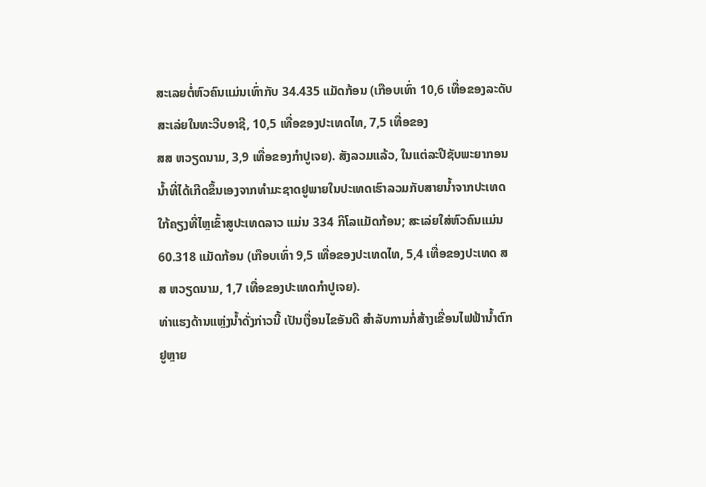ສະເລຍຕໍ່ຫົວຄົນແມ່ນເທົ່າກັບ 34.435 ແມັດກ້ອນ (ເກືອບເທົ່າ 10,6 ເທື່ອຂອງລະດັບສະເລ່ຍໃນທະວີບອາຊີ, 10,5 ເທື່ອຂອງປະເທດໄທ, 7,5 ເທື່ອຂອງ
ສສ ຫວຽດນາມ, 3,9 ເທື່ອຂອງກຳປູເຈຍ). ສັງລວມແລ້ວ, ໃນແຕ່ລະປີຊັບພະຍາກອນນ້ຳທີ່ໄດ້ເກີດຂຶ້ນເອງຈາກທຳມະຊາດຢູພາຍໃນປະເທດເຮົາລວມກັບສາຍນ້ຳຈາກປະເທດໃກ້ຄຽງທີ່ໄຫຼເຂົ້າສູປະເທດລາວ ແມ່ນ 334 ກິໂລແມັດກ້ອນ; ສະເລ່ຍໃສ່ຫົວຄົນແມ່ນ 60.318 ແມັດກ້ອນ (ເກືອບເທົ່າ 9,5 ເທື່ອຂອງປະເທດໄທ, 5,4 ເທື່ອຂອງປະເທດ ສສ ຫວຽດນາມ, 1,7 ເທື່ອຂອງປະເທດກຳປູເຈຍ).
ທ່າແຮງດ້ານແຫຼ່ງນ້ຳດັ່ງກ່າວນີ້ ເປັນເງື່ອນໄຂອັນດີ ສຳລັບການກໍ່ສ້າງເຂື່ອນໄຟຟ້ານ້ຳຕົກຢູຫຼາຍ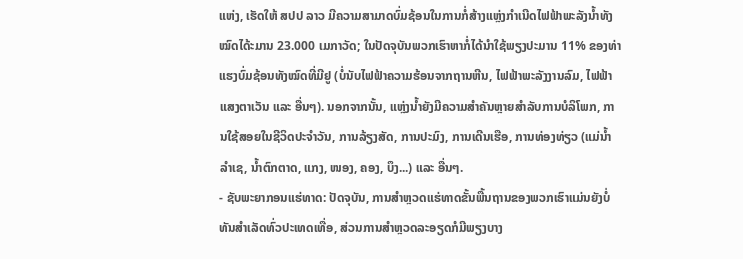ແຫ່ງ, ເຮັດໃຫ້ ສປປ ລາວ ມີຄວາມສາມາດບົ່ມຊ້ອນໃນການກໍ່ສ້າງແຫຼ່ງກຳເນີດໄຟຟ້າພະລັງນ້ຳທັງໝົດໄດ້ະມານ 23.000 ເມກາວັດ; ໃນປັດຈຸບັນພວກເຮົາຫາກໍ່ໄດ້ນຳໃຊ້ພຽງປະມານ 11% ຂອງທ່າແຮງບົ່ມຊ້ອນທັງໝົດທີ່ມີຢູ (ບໍ່ນັບໄຟຟ້າຄວາມຮ້ອນຈາກຖານຫີນ, ໄຟຟ້າພະລັງງານລົມ, ໄຟຟ້າແສງຕາເວັນ ແລະ ອື່ນໆ). ນອກຈາກນັ້ນ, ແຫຼ່ງນ້ຳຍັງມີຄວາມສຳຄັນຫຼາຍສຳລັບການບໍລິໂພກ, ການໃຊ້ສອຍໃນຊີວິດປະຈຳວັນ, ການລ້ຽງສັດ, ການປະມົງ, ການເດີນເຮືອ, ການທ່ອງທ່ຽວ (ແມ່ນ້ຳລຳເຊ, ນ້ຳຕົກຕາດ, ແກງ, ໜອງ, ຄອງ, ບຶງ...) ແລະ ອື່ນໆ.
- ຊັບພະຍາກອນແຮ່ທາດ: ປັດຈຸບັນ, ການສຳຫຼວດແຮ່ທາດຂັ້ນພື້ນຖານຂອງພວກເຮົາແມ່ນຍັງບໍ່ທັນສຳເລັດທົ່ວປະເທດເທື່ອ, ສ່ວນການສຳຫຼວດລະອຽດກໍມີພຽງບາງ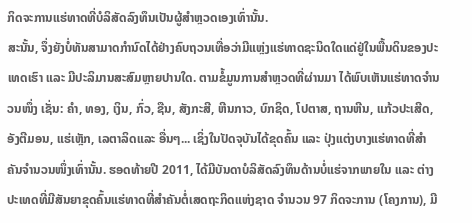ກິດຈະການແຮ່ທາດທີ່ບໍລິສັດລົງທຶນເປັນຜູ້ສຳຫຼວດເອງເທົ່ານັ້ນ.
ສະນັ້ນ, ຈຶ່ງຍັງບໍ່ທັນສາມາດກຳນົດໄດ້ຢ່າງຄົບຖວນເທື່ອວ່າມີແຫຼ່ງແຮ່ທາດຊະນິດໃດແດ່ຢູ່ໃນພື້ນດິນຂອງປະເທດເຮົາ ແລະ ມີປະລິມານສະສົມຫຼາຍປານໃດ. ຕາມຂໍ້ມູນການສຳຫຼວດທີ່ຜ່ານມາ ໄດ້ພົບເຫັນແຮ່ທາດຈຳນວນໜຶ່ງ ເຊັ່ນ: ຄຳ, ທອງ, ເງິນ, ກົ່ວ, ຊືນ, ສັງກະສີ, ຫີນກາວ, ບົກຊິດ, ໂປຕາສ, ຖານຫີນ, ແກ້ວປະເສີດ, ອັງຕີມອນ, ແຮ່ເຫຼັກ, ເລຕາລິດແລະ ອື່ນໆ... ເຊິ່ງໃນປັດຈຸບັນໄດ້ຂຸດຄົ້ນ ແລະ ປຸ່ງແຕ່ງບາງແຮ່ທາດທີ່ສຳຄັນຈຳນວນໜຶ່ງເທົ່ານັ້ນ. ຮອດທ້າຍປີ 2011, ໄດ້ມີບັນດາບໍລິສັດລົງທຶນດ້ານບໍ່ແຮ່ຈາກພາຍໃນ ແລະ ຕ່າງປະເທດທີ່ມີສັນຍາຂຸດຄົ້ນແຮ່ທາດທີ່ສຳຄັນຕໍ່ເສດຖະກິດແຫ່ງຊາດ ຈຳນວນ 97 ກິດຈະການ (ໂຄງການ), ມີ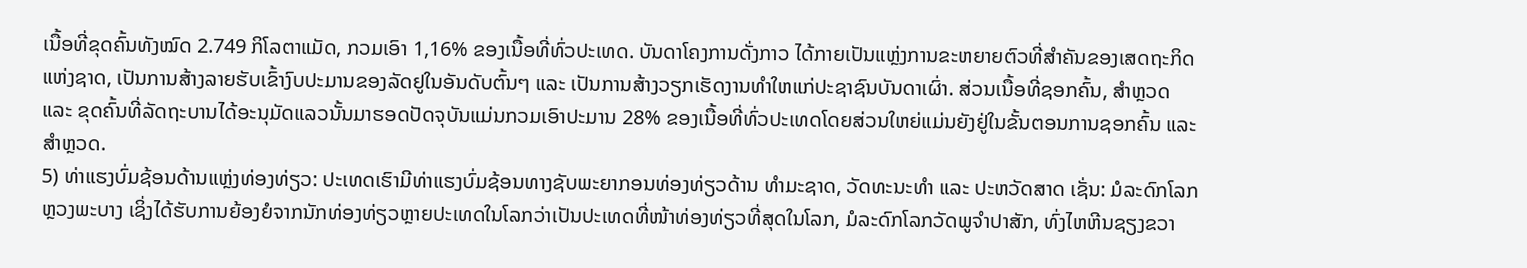ເນື້ອທີ່ຂຸດຄົ້ນທັງໝົດ 2.749 ກິໂລຕາແມັດ, ກວມເອົາ 1,16% ຂອງເນື້ອທີ່ທົ່ວປະເທດ. ບັນດາໂຄງການດັ່ງກາວ ໄດ້ກາຍເປັນແຫຼ່ງການຂະຫຍາຍຕົວທີ່ສຳຄັນຂອງເສດຖະກິດແຫ່ງຊາດ, ເປັນການສ້າງລາຍຮັບເຂົ້າງົບປະມານຂອງລັດຢູໃນອັນດັບຕົ້ນໆ ແລະ ເປັນການສ້າງວຽກເຮັດງານທຳໃຫແກ່ປະຊາຊົນບັນດາເຜົ່າ. ສ່ວນເນື້ອທີ່ຊອກຄົ້ນ, ສຳຫຼວດ
ແລະ ຂຸດຄົ້ນທີ່ລັດຖະບານໄດ້ອະນຸມັດແລວນັ້ນມາຮອດປັດຈຸບັນແມ່ນກວມເອົາປະມານ 28% ຂອງເນື້ອທີ່ທົ່ວປະເທດໂດຍສ່ວນໃຫຍ່ແມ່ນຍັງຢູ່ໃນຂັ້ນຕອນການຊອກຄົ້ນ ແລະ ສໍາຫຼວດ.
5) ທ່າແຮງບົ່ມຊ້ອນດ້ານແຫຼ່ງທ່ອງທ່ຽວ: ປະເທດເຮົາມີທ່າແຮງບົ່ມຊ້ອນທາງຊັບພະຍາກອນທ່ອງທ່ຽວດ້ານ ທຳມະຊາດ, ວັດທະນະທຳ ແລະ ປະຫວັດສາດ ເຊັ່ນ: ມໍລະດົກໂລກຫຼວງພະບາງ ເຊິ່ງໄດ້ຮັບການຍ້ອງຍໍຈາກນັກທ່ອງທ່ຽວຫຼາຍປະເທດໃນໂລກວ່າເປັນປະເທດທີ່ໜ້າທ່ອງທ່ຽວທີ່ສຸດໃນໂລກ, ມໍລະດົກໂລກວັດພູຈຳປາສັກ, ທົ່ງໄຫຫີນຊຽງຂວາ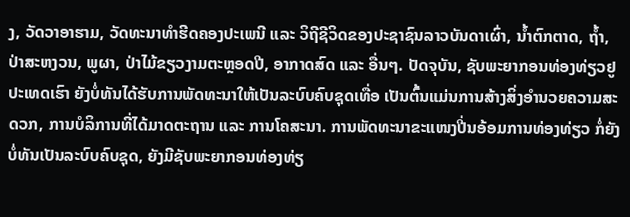ງ, ວັດວາອາຮາມ, ວັດທະນາທຳຮີດຄອງປະເພນີ ແລະ ວິຖີຊີວິດຂອງປະຊາຊົນລາວບັນດາເຜົ່າ, ນ້ຳຕົກຕາດ, ຖ້ຳ, ປ່າສະຫງວນ, ພູຜາ, ປ່າໄມ້ຂຽວງາມຕະຫຼອດປີ, ອາກາດສົດ ແລະ ອື່ນໆ. ປັດຈຸບັນ, ຊັບພະຍາກອນທ່ອງທ່ຽວຢູປະເທດເຮົາ ຍັງບໍ່ທັນໄດ້ຮັບການພັດທະນາໃຫ້ເປັນລະບົບຄົບຊຸດເທື່ອ ເປັນຕົ້ນແມ່ນການສ້າງສິ່ງອຳນວຍຄວາມສະດວກ, ການບໍລິການທີ່ໄດ້ມາດຕະຖານ ແລະ ການໂຄສະນາ. ການພັດທະນາຂະແໜງປີ່ນອ້ອມການທ່ອງທ່ຽວ ກໍ່ຍັງບໍ່ທັນເປັນລະບົບຄົບຊຸດ, ຍັງມີຊັບພະຍາກອນທ່ອງທ່ຽ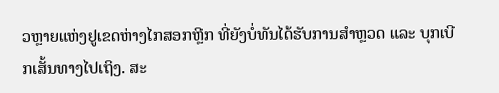ວຫຼາຍແຫ່ງຢູເຂດຫ່າງໄກສອກຫຼີກ ທີ່ຍັງບໍ່ທັນໄດ້ຮັບການສຳຫຼວດ ແລະ ບຸກເບີກເສັ້ນທາງໄປເຖິງ. ສະ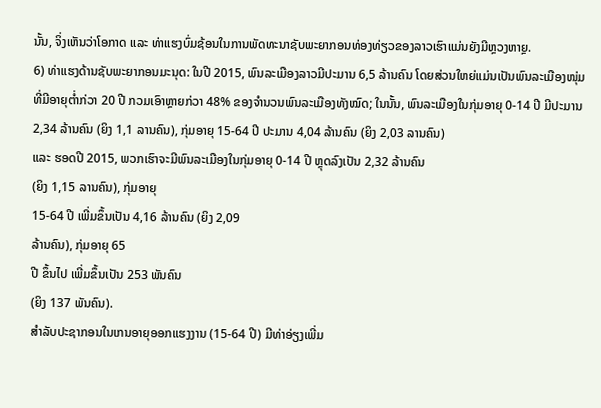ນັ້ນ, ຈິ່ງເຫັນວ່າໂອກາດ ແລະ ທ່າແຮງບົ່ມຊ້ອນໃນການພັດທະນາຊັບພະຍາກອນທ່ອງທ່ຽວຂອງລາວເຮົາແມ່ນຍັງມີຫຼວງຫາຼຍ.
6) ທ່າແຮງດ້ານຊັບພະຍາກອນມະນຸດ: ໃນປີ 2015, ພົນລະເມືອງລາວມີປະມານ 6,5 ລ້ານຄົນ ໂດຍສ່ວນໃຫຍ່ແມ່ນເປັນພົນລະເມືອງໜຸ່ມທີ່ມີອາຍຸຕໍ່າກ່ວາ 20 ປີ ກວມເອົາຫຼາຍກ່ວາ 48% ຂອງຈຳນວນພົນລະເມືອງທັງໝົດ; ໃນນັ້ນ, ພົນລະເມືອງໃນກຸ່ມອາຍຸ 0-14 ປີ ມີປະມານ 2,34 ລ້ານຄົນ (ຍິງ 1,1 ລານຄົນ), ກຸ່ມອາຍຸ 15-64 ປີ ປະມານ 4,04 ລ້ານຄົນ (ຍິງ 2,03 ລານຄົນ)
ແລະ ຮອດປີ 2015, ພວກເຮົາຈະມີພົນລະເມືອງໃນກຸ່ມອາຍຸ 0-14 ປີ ຫຼຸດລົງເປັນ 2,32 ລ້ານຄົນ
(ຍິງ 1,15 ລານຄົນ), ກຸ່ມອາຍຸ
15-64 ປີ ເພີ່ມຂຶ້ນເປັນ 4,16 ລ້ານຄົນ (ຍິງ 2,09
ລ້ານຄົນ), ກຸ່ມອາຍຸ 65
ປີ ຂຶ້ນໄປ ເພີ່ມຂຶ້ນເປັນ 253 ພັນຄົນ
(ຍິງ 137 ພັນຄົນ).
ສຳລັບປະຊາກອນໃນເກນອາຍຸອອກແຮງງານ (15-64 ປີ) ມີທ່າອ່ຽງເພີ່ມ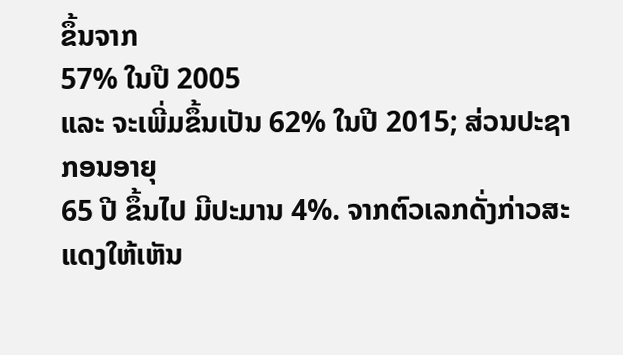ຂຶ້ນຈາກ
57% ໃນປີ 2005
ແລະ ຈະເພີ່ມຂຶ້ນເປັນ 62% ໃນປີ 2015; ສ່ວນປະຊາກອນອາຍຸ
65 ປີ ຂຶ້ນໄປ ມີປະມານ 4%. ຈາກຕົວເລກດັ່ງກ່າວສະແດງໃຫ້ເຫັນ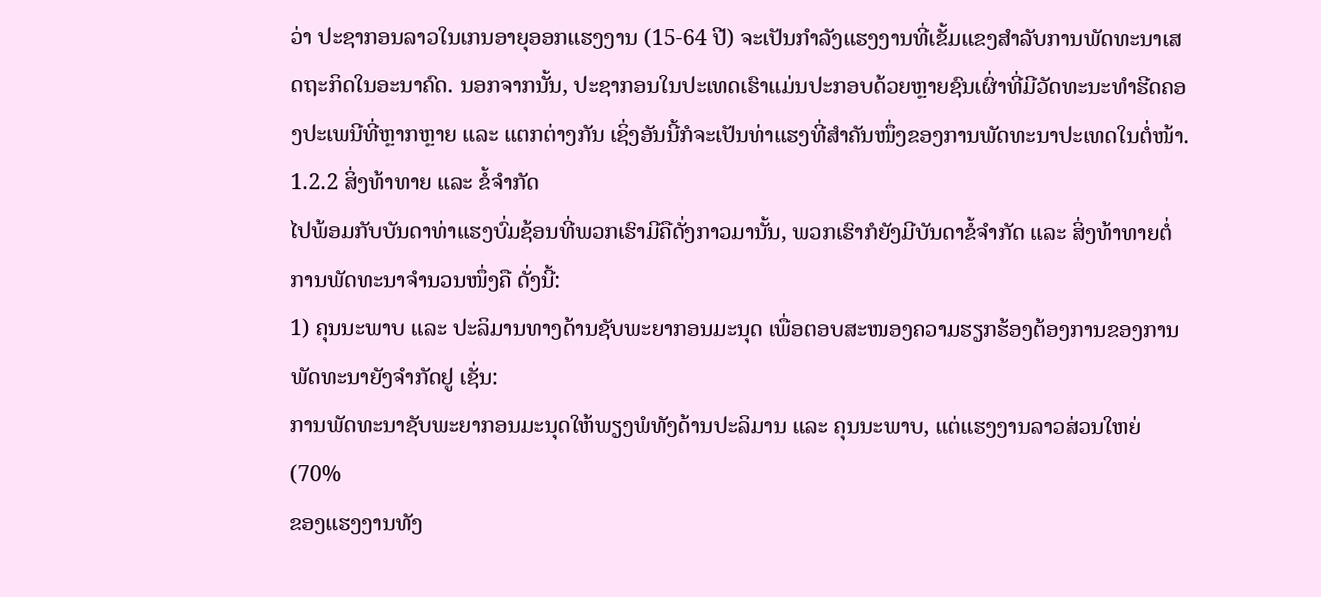ວ່າ ປະຊາກອນລາວໃນເກນອາຍຸອອກແຮງງານ (15-64 ປີ) ຈະເປັນກຳລັງແຮງງານທີ່ເຂັ້ມແຂງສຳລັບການພັດທະນາເສດຖະກິດໃນອະນາຄົດ. ນອກຈາກນັ້ນ, ປະຊາກອນໃນປະເທດເຮົາແມ່ນປະກອບດ້ວຍຫຼາຍຊົນເຜົ່າທີ່ມີວັດທະນະທຳຮີດຄອງປະເພນີທີ່ຫຼາກຫຼາຍ ແລະ ແຕກຕ່າງກັນ ເຊິ່ງອັນນີ້ກໍຈະເປັນທ່າແຮງທີ່ສຳຄັນໜຶ່ງຂອງການພັດທະນາປະເທດໃນຕໍ່ໜ້າ.
1.2.2 ສິ່ງທ້າທາຍ ແລະ ຂໍ້ຈຳກັດ
ໄປພ້ອມກັບບັນດາທ່າແຮງບົ່ມຊ້ອນທີ່ພວກເຮົາມີຄືດັ່ງກາວມານັ້ນ, ພວກເຮົາກໍຍັງມີບັນດາຂໍ້ຈຳກັດ ແລະ ສິ່ງທ້າທາຍຕໍ່ການພັດທະນາຈຳນວນໜຶ່ງຄື ດັ່ງນີ້:
1) ຄຸນນະພາບ ແລະ ປະລິມານທາງດ້ານຊັບພະຍາກອນມະນຸດ ເພື່ອຕອບສະໜອງຄວາມຮຽກຮ້ອງຕ້ອງການຂອງການພັດທະນາຍັງຈຳກັດຢູ ເຊັ່ນ:
ການພັດທະນາຊັບພະຍາກອນມະນຸດໃຫ້ພຽງພໍທັງດ້ານປະລິມານ ແລະ ຄຸນນະພາບ, ແຕ່ແຮງງານລາວສ່ວນໃຫຍ່ (70%
ຂອງແຮງງານທັງ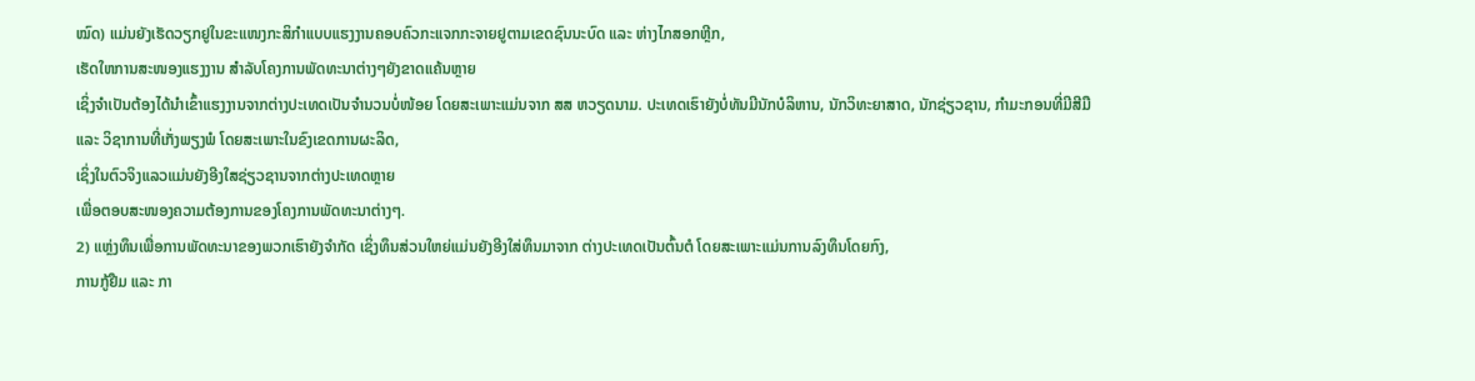ໝົດ) ແມ່ນຍັງເຮັດວຽກຢູໃນຂະແໜງກະສິກຳແບບແຮງງານຄອບຄົວກະແຈກກະຈາຍຢູຕາມເຂດຊົນນະບົດ ແລະ ຫ່າງໄກສອກຫຼີກ,
ເຮັດໃຫການສະໜອງແຮງງານ ສຳລັບໂຄງການພັດທະນາຕ່າງໆຍັງຂາດແຄ້ນຫຼາຍ
ເຊິ່ງຈຳເປັນຕ້ອງໄດ້ນຳເຂົ້າແຮງງານຈາກຕ່າງປະເທດເປັນຈຳນວນບໍ່ໜ້ອຍ ໂດຍສະເພາະແມ່ນຈາກ ສສ ຫວຽດນາມ. ປະເທດເຮົາຍັງບໍ່ທັນມີນັກບໍລິຫານ, ນັກວິທະຍາສາດ, ນັກຊ່ຽວຊານ, ກຳມະກອນທີ່ມີສີມື
ແລະ ວິຊາການທີ່ເກັ່ງພຽງພໍ ໂດຍສະເພາະໃນຂົງເຂດການຜະລິດ,
ເຊິ່ງໃນຕົວຈິງແລວແມ່ນຍັງອີງໃສຊ່ຽວຊານຈາກຕ່າງປະເທດຫຼາຍ
ເພື່ອຕອບສະໜອງຄວາມຕ້ອງການຂອງໂຄງການພັດທະນາຕ່າງໆ.
2) ແຫຼ່ງທຶນເພື່ອການພັດທະນາຂອງພວກເຮົາຍັງຈຳກັດ ເຊິ່ງທຶນສ່ວນໃຫຍ່ແມ່ນຍັງອີງໃສ່ທຶນມາຈາກ ຕ່າງປະເທດເປັນຕົ້ນຕໍ ໂດຍສະເພາະແມ່ນການລົງທຶນໂດຍກົງ,
ການກູ້ຢືມ ແລະ ກາ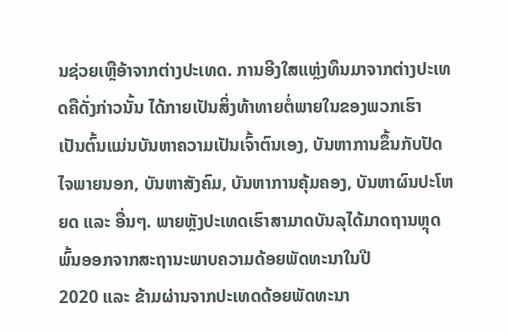ນຊ່ວຍເຫຼືອ້າຈາກຕ່າງປະເທດ. ການອີງໃສແຫຼ່ງທຶນມາຈາກຕ່າງປະເທດຄືດັ່ງກ່າວນັ້ນ ໄດ້ກາຍເປັນສິ່ງທ້າທາຍຕໍ່ພາຍໃນຂອງພວກເຮົາ
ເປັນຕົ້ນແມ່ນບັນຫາຄວາມເປັນເຈົ້າຕົນເອງ, ບັນຫາການຂຶ້ນກັບປັດໄຈພາຍນອກ, ບັນຫາສັງຄົມ, ບັນຫາການຄຸ້ມຄອງ, ບັນຫາຜົນປະໂຫຍດ ແລະ ອື່ນໆ. ພາຍຫຼັງປະເທດເຮົາສາມາດບັນລຸໄດ້ມາດຖານຫຼຸດພົ້ນອອກຈາກສະຖານະພາບຄວາມດ້ອຍພັດທະນາໃນປີ
2020 ແລະ ຂ້າມຜ່ານຈາກປະເທດດ້ອຍພັດທະນາ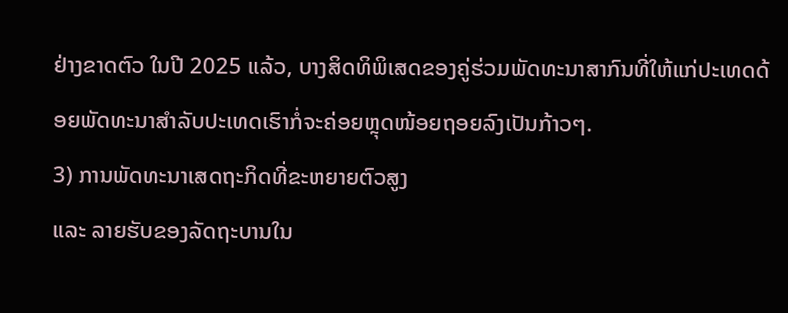ຢ່າງຂາດຕົວ ໃນປີ 2025 ແລ້ວ, ບາງສິດທິພິເສດຂອງຄູ່ຮ່ວມພັດທະນາສາກົນທີ່ໃຫ້ແກ່ປະເທດດ້ອຍພັດທະນາສຳລັບປະເທດເຮົາກໍ່ຈະຄ່ອຍຫຼຸດໜ້ອຍຖອຍລົງເປັນກ້າວໆ.
3) ການພັດທະນາເສດຖະກິດທີ່ຂະຫຍາຍຕົວສູງ
ແລະ ລາຍຮັບຂອງລັດຖະບານໃນ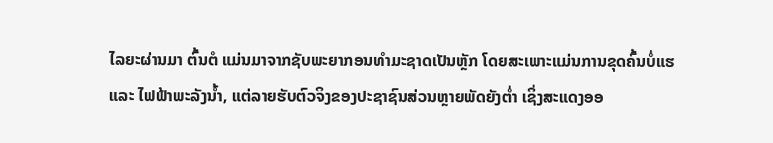ໄລຍະຜ່ານມາ ຕົ້ນຕໍ ແມ່ນມາຈາກຊັບພະຍາກອນທຳມະຊາດເປັນຫຼັກ ໂດຍສະເພາະແມ່ນການຂຸດຄົ້ນບໍ່ແຮ
ແລະ ໄຟຟ້າພະລັງນ້ຳ, ແຕ່ລາຍຮັບຕົວຈິງຂອງປະຊາຊົນສ່ວນຫຼາຍພັດຍັງຕໍ່າ ເຊິ່ງສະແດງອອ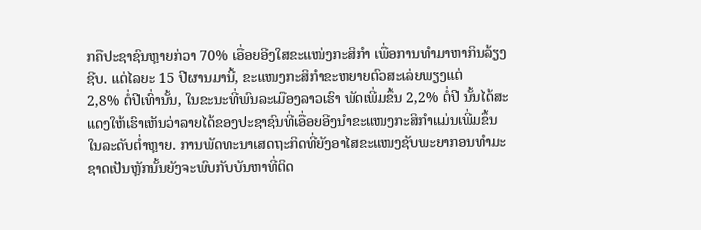ກຄືປະຊາຊົນຫຼາຍກ່ວາ 70% ເອື່ອຍອີງໃສຂະແໜ່ງກະສິກຳ ເພື່ອການທຳມາຫາກິນລ້ຽງຊີບ. ແຕ່ໄລຍະ 15 ປີຜານມານີ້, ຂະແໜງກະສິກຳຂະຫຍາຍຕົວສະເລ່ຍພຽງແຕ່
2,8% ຕໍ່ປີເທົ່ານັ້ນ, ໃນຂະນະທີ່ພົນລະເມືອງລາວເຮົາ ພັດເພີ່ມຂຶ້ນ 2,2% ຕໍ່ປີ ນັ້ນໄດ້ສະແດງໃຫ້ເຮົາເຫັນວ່າລາຍໄດ້ຂອງປະຊາຊົນທີ່ເອື່ອຍອີງນຳຂະແໜງກະສິກຳແມ່ນເພີ່ມຂຶ້ນໃນລະດັບຕໍ່າຫຼາຍ. ການພັດທະນາເສດຖະກິດທີ່ຍັງອາໄສຂະແໜງຊັບພະຍາກອນທໍາມະຊາດເປັນຫຼັກນັ້ນຍັງຈະພົບກັບບັນຫາທີ່ຕິດ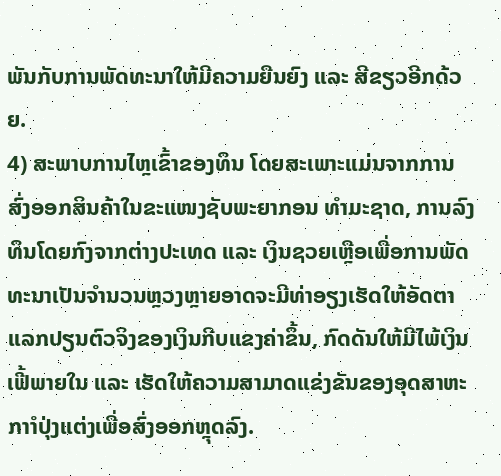ພັນກັບການພັດທະນາໃຫ້ມີຄວາມຍືນຍົງ ແລະ ສີຂຽວອີກດ້ວຍ.
4) ສະພາບການໄຫຼເຂົ້າຂອງທຶນ ໂດຍສະເພາະແມ່ນຈາກການສົ່ງອອກສິນຄ້າໃນຂະແໜງຊັບພະຍາກອນ ທຳມະຊາດ, ການລົງທຶນໂດຍກົງຈາກຕ່າງປະເທດ ແລະ ເງິນຊວຍເຫຼືອເພື່ອການພັດທະນາເປັນຈຳນວນຫຼວງຫຼາຍອາດຈະມີທ່າອຽງເຮັດໃຫ້ອັດຕາແລກປຽນຕົວຈິງຂອງເງິນກີບແຂງຄ່າຂຶ້ນ, ກົດດັນໃຫ້ມີໄພ້ເງິນເຟີ້ພາຍໃນ ແລະ ເຮັດໃຫ້ຄວາມສາມາດແຂ່ງຂັນຂອງອຸດສາຫະກາຳປຸ່ງແຕ່ງເພື່ອສົ່ງອອກຫຼຸດລົງ.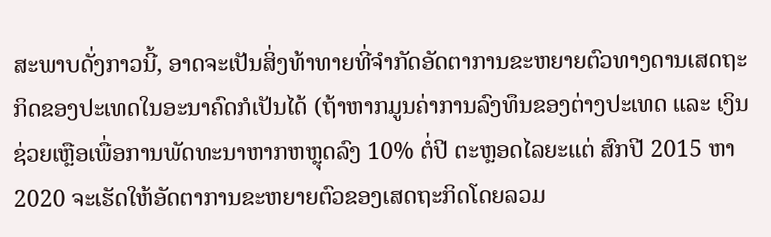ສະພາບດັ່ງກາວນີ້, ອາດຈະເປັນສິ່ງທ້າທາຍທີ່ຈຳກັດອັດຕາການຂະຫຍາຍຕົວທາງດານເສດຖະກິດຂອງປະເທດໃນອະນາຄົດກໍເປັນໄດ້ (ຖ້າຫາກມູນຄ່າການລົງທຶນຂອງຕ່າງປະເທດ ແລະ ເງິນຊ່ວຍເຫຼືອເພື່ອການພັດທະນາຫາກຫຫຼຸດລົງ 10% ຕໍ່ປີ ຕະຫຼອດໄລຍະແຕ່ ສົກປີ 2015 ຫາ 2020 ຈະເຮັດໃຫ້ອັດຕາການຂະຫຍາຍຕົວຂອງເສດຖະກິດໂດຍລວມ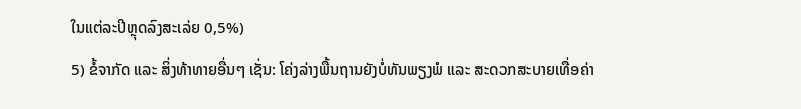ໃນແຕ່ລະປີຫຼຸດລົງສະເລ່ຍ 0,5%)
5) ຂໍ້ຈາກັດ ແລະ ສິ່ງທ້າທາຍອື່ນໆ ເຊັ່ນ: ໂຄ່ງລ່າງພື້ນຖານຍັງບໍ່ທັນພຽງພໍ ແລະ ສະດວກສະບາຍເທື່ອຄ່າ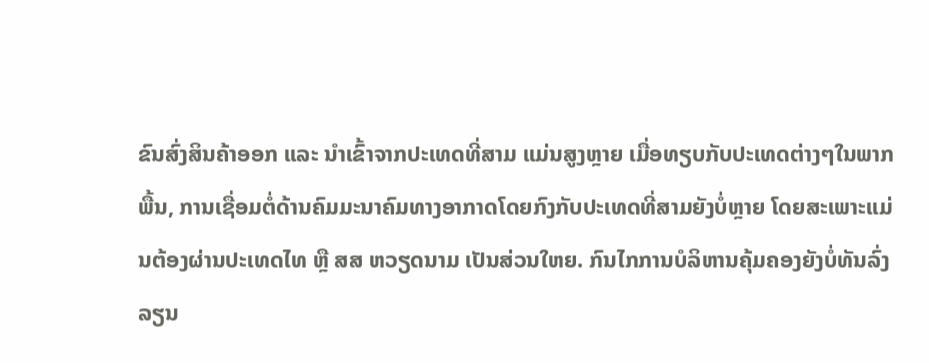ຂົນສົ່ງສິນຄ້າອອກ ແລະ ນຳເຂົ້າຈາກປະເທດທີ່ສາມ ແມ່ນສູງຫຼາຍ ເມື່ອທຽບກັບປະເທດຕ່າງໆໃນພາກພື້ນ, ການເຊື່ອມຕໍ່ດ້ານຄົມມະນາຄົມທາງອາກາດໂດຍກົງກັບປະເທດທີ່ສາມຍັງບໍ່ຫຼາຍ ໂດຍສະເພາະແມ່ນຕ້ອງຜ່ານປະເທດໄທ ຫຼື ສສ ຫວຽດນາມ ເປັນສ່ວນໃຫຍ. ກົນໄກການບໍລິຫານຄຸ້ມຄອງຍັງບໍ່ທັນລົ່ງລຽນ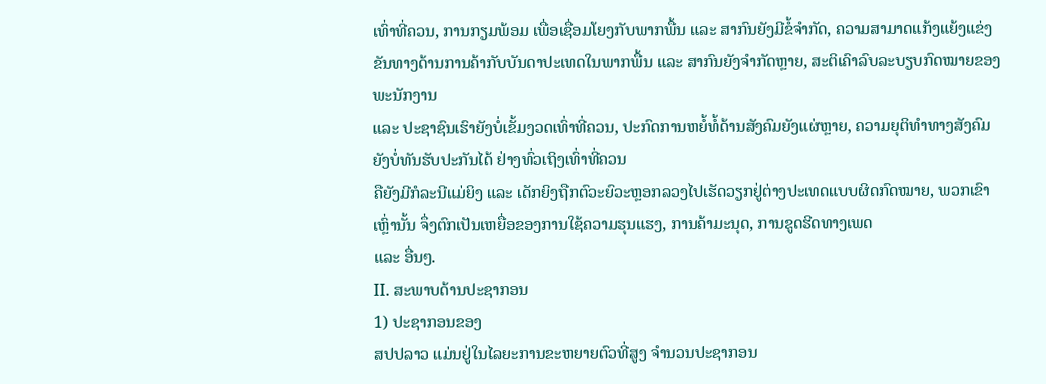ເທົ່າທີ່ຄວນ, ການກຽມພ້ອມ ເພື່ອເຊື່ອມໂຍງກັບພາກພື້ນ ແລະ ສາກົນຍັງມີຂໍ້ຈຳກັດ, ຄວາມສາມາດແກ້ງແຍ້ງແຂ່ງຂັນທາງດ້ານການຄ້າກັບບັນດາປະເທດໃນພາກພື້ນ ແລະ ສາກົນຍັງຈຳກັດຫຼາຍ, ສະຕິເຄົາລົບລະບຽບກົດໝາຍຂອງພະນັກງານ
ແລະ ປະຊາຊົນເຮົາຍັງບໍ່ເຂັ້ມງວດເທົ່າທີ່ຄວນ, ປະກົດການຫຍໍ້ທໍ້ດ້ານສັງຄົມຍັງແຜ່ຫຼາຍ, ຄວາມຍຸຕິທຳທາງສັງຄົມຍັງບໍ່ທັນຮັບປະກັນໄດ້ ຢ່າງທົ່ວເຖິງເທົ່າທີ່ຄວນ
ຄືຍັງມີກໍລະນີແມ່ຍິງ ແລະ ເດັກຍິງຖືກຕົວະຍົວະຫຼອກລວງໄປເຮັດວຽກຢູ່ຕ່າງປະເທດແບບຜິດກົດໝາຍ, ພວກເຂົາເຫຼົ່ານັ້ນ ຈຶ່ງຕົກເປັນເຫຍື່ອຂອງການໃຊ້ຄວາມຮຸນແຮງ, ການຄ້າມະນຸດ, ການຂູດຮີດທາງເພດ
ແລະ ອື່ນໆ.
II. ສະພາບດ້ານປະຊາກອນ
1) ປະຊາກອນຂອງ
ສປປລາວ ແມ່ນຢູ່ໃນໄລຍະການຂະຫຍາຍຕົວທີ່ສູງ ຈໍານວນປະຊາກອນ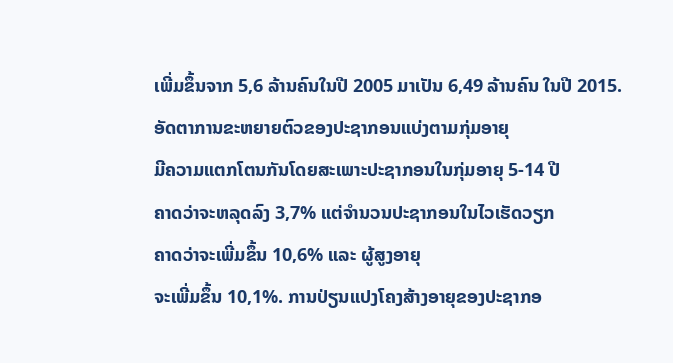ເພີ່ມຂຶ້ນຈາກ 5,6 ລ້ານຄົນໃນປີ 2005 ມາເປັນ 6,49 ລ້ານຄົນ ໃນປີ 2015. ອັດຕາການຂະຫຍາຍຕົວຂອງປະຊາກອນແບ່ງຕາມກຸ່ມອາຍຸ
ມີຄວາມແຕກໂຕນກັນໂດຍສະເພາະປະຊາກອນໃນກຸ່ມອາຍຸ 5-14 ປີ
ຄາດວ່າຈະຫລຸດລົງ 3,7% ແຕ່ຈໍານວນປະຊາກອນໃນໄວເຮັດວຽກ
ຄາດວ່າຈະເພີ່ມຂຶ້ນ 10,6% ແລະ ຜູ້ສູງອາຍຸ
ຈະເພີ່ມຂຶ້ນ 10,1%. ການປ່ຽນແປງໂຄງສ້າງອາຍຸຂອງປະຊາກອ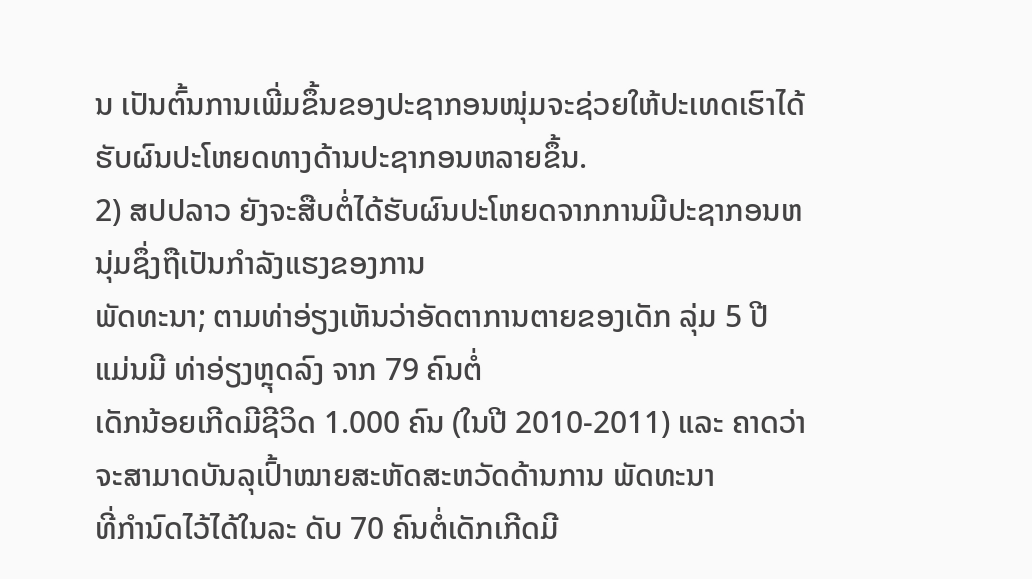ນ ເປັນຕົ້ນການເພີ່ມຂຶ້ນຂອງປະຊາກອນໜຸ່ມຈະຊ່ວຍໃຫ້ປະເທດເຮົາໄດ້ຮັບຜົນປະໂຫຍດທາງດ້ານປະຊາກອນຫລາຍຂຶ້ນ.
2) ສປປລາວ ຍັງຈະສືບຕໍ່ໄດ້ຮັບຜົນປະໂຫຍດຈາກການມີປະຊາກອນຫນຸ່ມຊຶ່ງຖືເປັນກຳລັງແຮງຂອງການ
ພັດທະນາ; ຕາມທ່າອ່ຽງເຫັນວ່າອັດຕາການຕາຍຂອງເດັກ ລຸ່ມ 5 ປີ ແມ່ນມີ ທ່າອ່ຽງຫຼຸດລົງ ຈາກ 79 ຄົນຕໍ່
ເດັກນ້ອຍເກີດມີຊີວິດ 1.000 ຄົນ (ໃນປີ 2010-2011) ແລະ ຄາດວ່າຈະສາມາດບັນລຸເປົ້າໝາຍສະຫັດສະຫວັດດ້ານການ ພັດທະນາ
ທີ່ກໍານົດໄວ້ໄດ້ໃນລະ ດັບ 70 ຄົນຕໍ່ເດັກເກີດມີ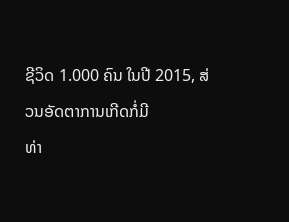ຊີວິດ 1.000 ຄົນ ໃນປີ 2015, ສ່ວນອັດຕາການເກີດກໍ່ມີ
ທ່າ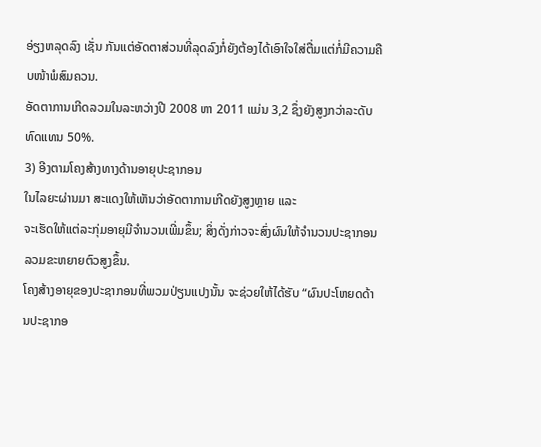ອ່ຽງຫລຸດລົງ ເຊັ່ນ ກັນແຕ່ອັດຕາສ່ວນທີ່ລຸດລົງກໍ່ຍັງຕ້ອງໄດ້ເອົາໃຈໃສ່ຕື່ມແຕ່ກໍ່ມີຄວາມຄືບໜ້າພໍສົມຄວນ.
ອັດຕາການເກີດລວມໃນລະຫວ່າງປີ 2008 ຫາ 2011 ແມ່ນ 3,2 ຊຶ່ງຍັງສູງກວ່າລະດັບທົດແທນ 50%.
3) ອີງຕາມໂຄງສ້າງທາງດ້ານອາຍຸປະຊາກອນ
ໃນໄລຍະຜ່ານມາ ສະແດງໃຫ້ເຫັນວ່າອັດຕາການເກີດຍັງສູງຫຼາຍ ແລະ
ຈະເຮັດໃຫ້ແຕ່ລະກຸ່ມອາຍຸມີຈໍານວນເພີ່ມຂຶ້ນ; ສິ່ງດັ່ງກ່າວຈະສົ່ງຜົນໃຫ້ຈໍານວນປະຊາກອນລວມຂະຫຍາຍຕົວສູງຂຶ້ນ.
ໂຄງສ້າງອາຍຸຂອງປະຊາກອນທີ່ພວມປ່ຽນແປງນັ້ນ ຈະຊ່ວຍໃຫ້ໄດ້ຮັບ “ຜົນປະໂຫຍດດ້ານປະຊາກອ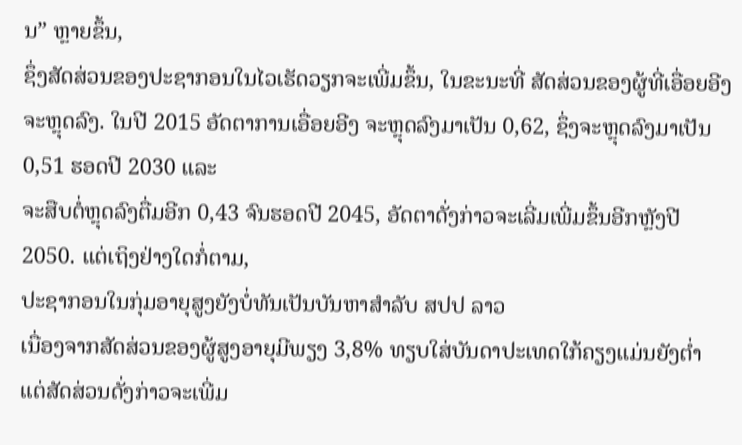ນ” ຫຼາຍຂຶ້ນ,
ຊຶ່ງສັດສ່ວນຂອງປະຊາກອນໃນໄວເຮັດວຽກຈະເພີ່ມຂຶ້ນ, ໃນຂະນະທີ່ ສັດສ່ວນຂອງຜູ້ທີ່ເອື່ອຍອີງຈະຫຼຸດລົງ. ໃນປີ 2015 ອັດຕາການເອື່ອຍອີງ ຈະຫຼຸດລົງມາເປັນ 0,62, ຊຶ່ງຈະຫຼຸດລົງມາເປັນ
0,51 ຮອດປີ 2030 ແລະ
ຈະສືບຕໍ່ຫຼຸດລົງຕື່ມອີກ 0,43 ຈົນຮອດປີ 2045, ອັດຕາດັ່ງກ່າວຈະເລີ່ມເພີ່ມຂຶ້ນອີກຫຼັງປີ 2050. ແຕ່ເຖິງຢ່າງໃດກໍ່ຕາມ,
ປະຊາກອນໃນກຸ່ມອາຍຸສູງຍັງບໍ່ທັນເປັນບັນຫາສໍາລັບ ສປປ ລາວ
ເນື່ອງຈາກສັດສ່ວນຂອງຜູ້ສູງອາຍຸມີພຽງ 3,8% ທຽບໃສ່ບັນດາປະເທດໃກ້ຄຽງແມ່ນຍັງຕໍ່າ
ແຕ່ສັດສ່ວນດັ່ງກ່າວຈະເພີ່ມ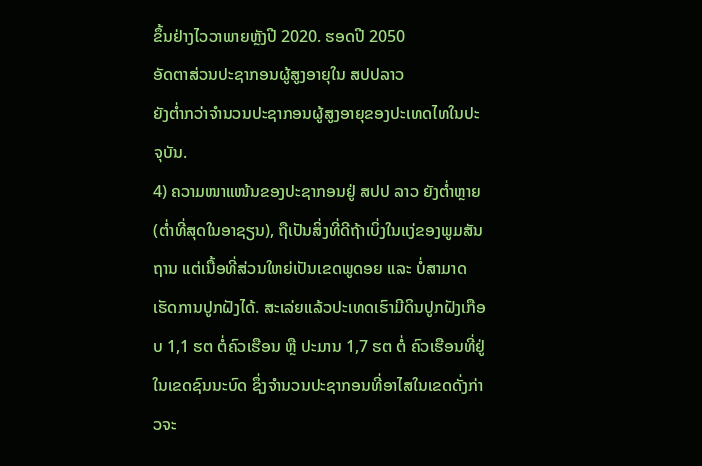ຂຶ້ນຢ່າງໄວວາພາຍຫຼັງປີ 2020. ຮອດປີ 2050
ອັດຕາສ່ວນປະຊາກອນຜູ້ສູງອາຍຸໃນ ສປປລາວ
ຍັງຕໍ່າກວ່າຈໍານວນປະຊາກອນຜູ້ສູງອາຍຸຂອງປະເທດໄທໃນປະຈຸບັນ.
4) ຄວາມໜາແໜ້ນຂອງປະຊາກອນຢູ່ ສປປ ລາວ ຍັງຕໍ່າຫຼາຍ (ຕໍ່າທີ່ສຸດໃນອາຊຽນ), ຖືເປັນສິ່ງທີ່ດີຖ້າເບິ່ງໃນແງ່ຂອງພູມສັນຖານ ແຕ່ເນື້ອທີ່ສ່ວນໃຫຍ່ເປັນເຂດພູດອຍ ແລະ ບໍ່ສາມາດເຮັດການປູກຝັງໄດ້. ສະເລ່ຍແລ້ວປະເທດເຮົາມີດິນປູກຝັງເກືອບ 1,1 ຮຕ ຕໍ່ຄົວເຮືອນ ຫຼື ປະມານ 1,7 ຮຕ ຕໍ່ ຄົວເຮືອນທີ່ຢູ່ໃນເຂດຊົນນະບົດ ຊຶ່ງຈໍານວນປະຊາກອນທີ່ອາໄສໃນເຂດດັ່ງກ່າວຈະ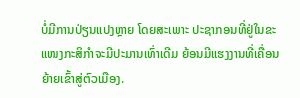ບໍ່ມີການປ່ຽນແປງຫຼາຍ ໂດຍສະເພາະ ປະຊາກອນທີ່ຢູ່ໃນຂະແໜງກະສິກໍາຈະມີປະມານເທົ່າເດີມ ຍ້ອນມີແຮງງານທີ່ເຄື່ອນຍ້າຍເຂົ້າສູ່ຕົວເມືອງ.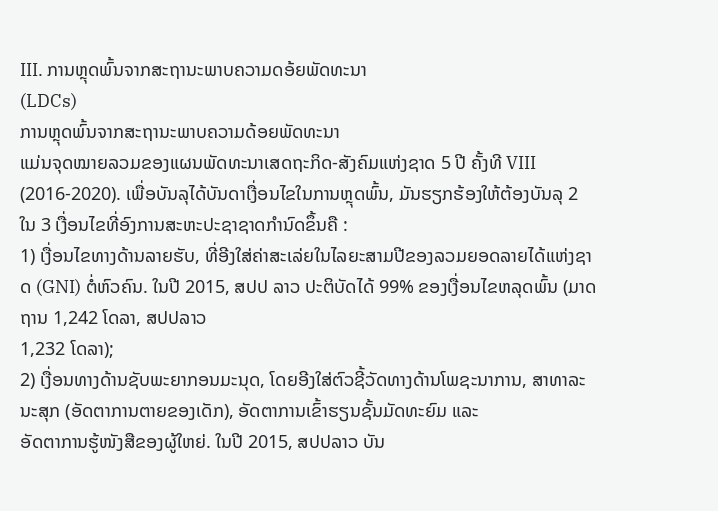III. ການຫຼຸດພົ້ນຈາກສະຖານະພາບຄວາມດອ້ຍພັດທະນາ
(LDCs)
ການຫຼຸດພົ້ນຈາກສະຖານະພາບຄວາມດ້ອຍພັດທະນາ
ແມ່ນຈຸດໝາຍລວມຂອງແຜນພັດທະນາເສດຖະກິດ-ສັງຄົມແຫ່ງຊາດ 5 ປີ ຄັ້ງທີ VIII (2016-2020). ເພື່ອບັນລຸໄດ້ບັນດາເງື່ອນໄຂໃນການຫຼຸດພົ້ນ, ມັນຮຽກຮ້ອງໃຫ້ຕ້ອງບັນລຸ 2 ໃນ 3 ເງື່ອນໄຂທີ່ອົງການສະຫະປະຊາຊາດກໍານົດຂຶ້ນຄື :
1) ເງື່ອນໄຂທາງດ້ານລາຍຮັບ, ທີ່ອີງໃສ່ຄ່າສະເລ່ຍໃນໄລຍະສາມປີຂອງລວມຍອດລາຍໄດ້ແຫ່ງຊາດ (GNI) ຕໍ່ຫົວຄົນ. ໃນປີ 2015, ສປປ ລາວ ປະຕິບັດໄດ້ 99% ຂອງເງື່ອນໄຂຫລຸດພົ້ນ (ມາດຖານ 1,242 ໂດລາ, ສປປລາວ
1,232 ໂດລາ);
2) ເງື່ອນທາງດ້ານຊັບພະຍາກອນມະນຸດ, ໂດຍອີງໃສ່ຕົວຊີ້ວັດທາງດ້ານໂພຊະນາການ, ສາທາລະນະສຸກ (ອັດຕາການຕາຍຂອງເດັກ), ອັດຕາການເຂົ້າຮຽນຊັ້ນມັດທະຍົມ ແລະ
ອັດຕາການຮູ້ໜັງສືຂອງຜູ້ໃຫຍ່. ໃນປີ 2015, ສປປລາວ ບັນ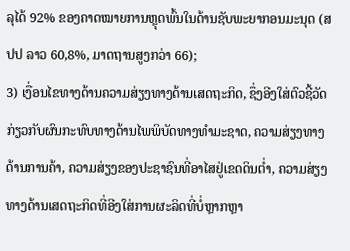ລຸໄດ້ 92% ຂອງຄາດໝາຍການຫຼຸດພົ້ນໃນດ້ານຊັບພະຍາກອນມະນຸດ (ສປປ ລາວ 60,8%, ມາດຖານສູງກວ່າ 66);
3) ເງື່ອນໄຂທາງດ້ານຄວາມສ່ຽງທາງດ້ານເສດຖະກິດ, ຊຶ່ງອີງໃສ່ຕົວຊີ້ວັດກ່ຽວກັບຜົນກະທົບທາງດ້ານໄພພິບັດທາງທໍາມະຊາດ, ຄວາມສ່ຽງທາງດ້ານການຄ້າ, ຄວາມສ່ຽງຂອງປະຊາຊົນທີ່ອາໄສຢູ່ເຂດດິນຕໍ່າ, ຄວາມສ່ຽງທາງດ້ານເສດຖະກິດທີ່ອີງໃສ່ການຜະລິດທີ່ບໍ່ຫຼາກຫຼາ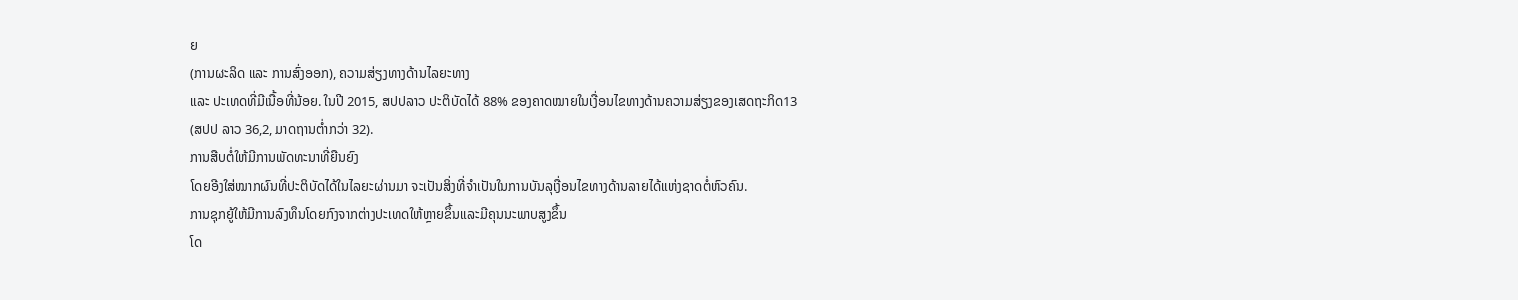ຍ
(ການຜະລິດ ແລະ ການສົ່ງອອກ), ຄວາມສ່ຽງທາງດ້ານໄລຍະທາງ
ແລະ ປະເທດທີ່ມີເນື້ອທີ່ນ້ອຍ. ໃນປີ 2015, ສປປລາວ ປະຕິບັດໄດ້ 88% ຂອງຄາດໝາຍໃນເງື່ອນໄຂທາງດ້ານຄວາມສ່ຽງຂອງເສດຖະກິດ13
(ສປປ ລາວ 36,2, ມາດຖານຕໍ່າກວ່າ 32).
ການສືບຕໍ່ໃຫ້ມີການພັດທະນາທີ່ຍືນຍົງ
ໂດຍອີງໃສ່ໝາກຜົນທີ່ປະຕິບັດໄດ້ໃນໄລຍະຜ່ານມາ ຈະເປັນສິ່ງທີ່ຈໍາເປັນໃນການບັນລຸເງື່ອນໄຂທາງດ້ານລາຍໄດ້ແຫ່ງຊາດຕໍ່ຫົວຄົນ.
ການຊຸກຍູ້ໃຫ້ມີການລົງທຶນໂດຍກົງຈາກຕ່າງປະເທດໃຫ້ຫຼາຍຂຶ້ນແລະມີຄຸນນະພາບສູງຂຶ້ນ
ໂດ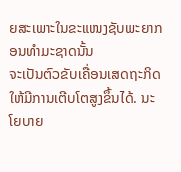ຍສະເພາະໃນຂະແໜງຊັບພະຍາກອນທໍາມະຊາດນັ້ນ
ຈະເປັນຕົວຂັບເຄື່ອນເສດຖະກິດໃຫ້ມີການເຕີບໂຕສູງຂຶ້ນໄດ້. ນະໂຍບາຍ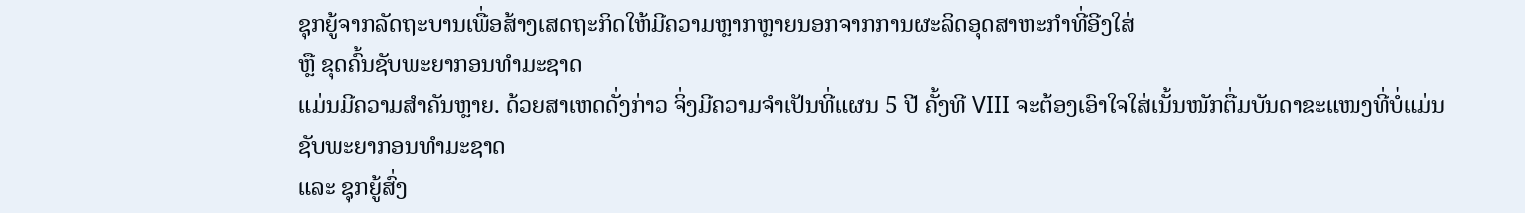ຊຸກຍູ້ຈາກລັດຖະບານເພື່ອສ້າງເສດຖະກິດໃຫ້ມີຄວາມຫຼາກຫຼາຍນອກຈາກການຜະລິດອຸດສາຫະກໍາທີ່ອີງໃສ່
ຫຼື ຂຸດຄົ້ນຊັບພະຍາກອນທໍາມະຊາດ
ແມ່ນມີຄວາມສໍາຄັນຫຼາຍ. ດ້ວຍສາເຫດດັ່ງກ່າວ ຈິ່ງມີຄວາມຈໍາເປັນທີ່ແຜນ 5 ປີ ຄັ້ງທີ VIII ຈະຕ້ອງເອົາໃຈໃສ່ເນັ້ນໜັກຕື່ມບັນດາຂະແໜງທີ່ບໍ່ແມ່ນຊັບພະຍາກອນທໍາມະຊາດ
ແລະ ຊຸກຍູ້ສົ່ງ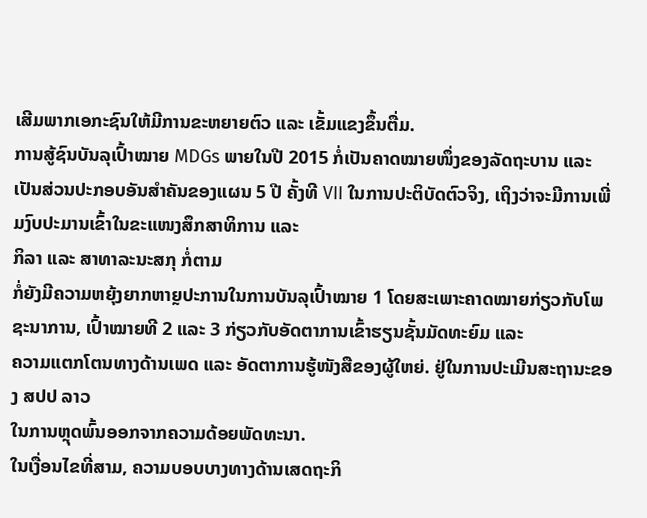ເສີມພາກເອກະຊົນໃຫ້ມີການຂະຫຍາຍຕົວ ແລະ ເຂັ້ມແຂງຂຶ້ນຕື່ມ.
ການສູ້ຊົນບັນລຸເປົ້າໝາຍ MDGs ພາຍໃນປີ 2015 ກໍ່ເປັນຄາດໝາຍໜຶ່ງຂອງລັດຖະບານ ແລະ
ເປັນສ່ວນປະກອບອັນສໍາຄັນຂອງແຜນ 5 ປີ ຄັ້ງທີ VII ໃນການປະຕິບັດຕົວຈິງ, ເຖິງວ່າຈະມີການເພີ່ມງົບປະມານເຂົ້າໃນຂະແໜງສຶກສາທິການ ແລະ
ກິລາ ແລະ ສາທາລະນະສກຸ ກ່ໍຕາມ
ກ່ໍຍັງມີຄວາມຫຍຸ້ງຍາກຫາຼຍປະການໃນການບັນລຸເປົ້າໝາຍ 1 ໂດຍສະເພາະຄາດໝາຍກ່ຽວກັບໂພຊະນາການ, ເປົ້າໝາຍທີ 2 ແລະ 3 ກ່ຽວກັບອັດຕາການເຂົ້າຮຽນຊັ້ນມັດທະຍົມ ແລະ
ຄວາມແຕກໂຕນທາງດ້ານເພດ ແລະ ອັດຕາການຮູ້ໜັງສືຂອງຜູ້ໃຫຍ່. ຢູ່ໃນການປະເມີນສະຖານະຂອງ ສປປ ລາວ
ໃນການຫຼຸດພົ້ນອອກຈາກຄວາມດ້ອຍພັດທະນາ.
ໃນເງື່ອນໄຂທີ່ສາມ, ຄວາມບອບບາງທາງດ້ານເສດຖະກິ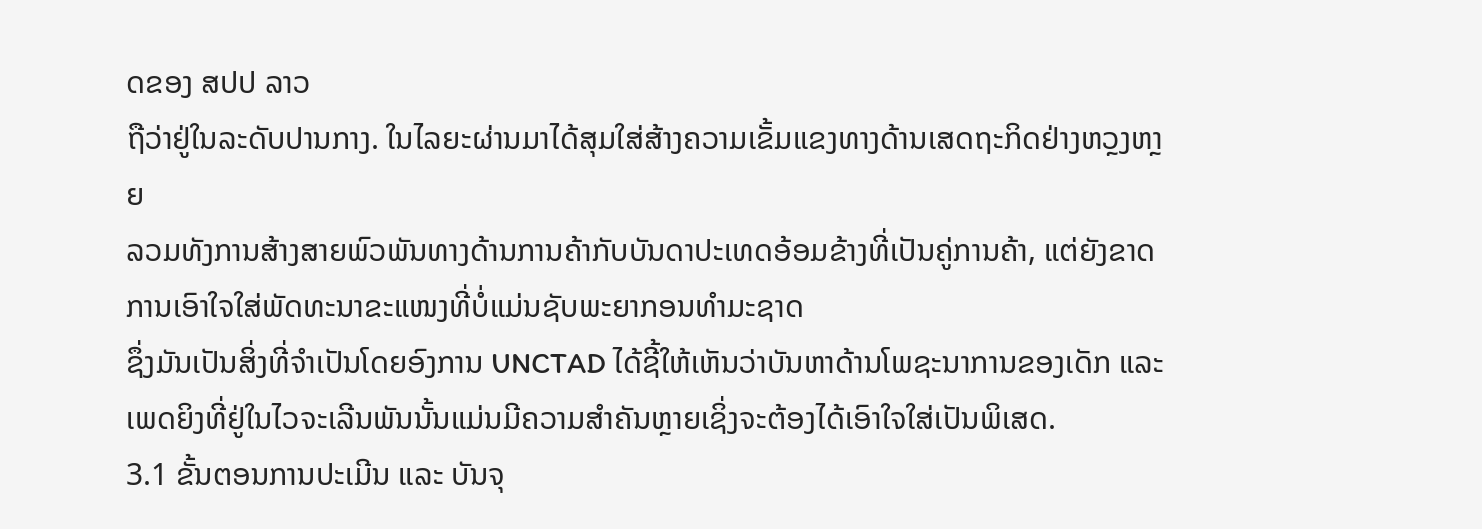ດຂອງ ສປປ ລາວ
ຖືວ່າຢູ່ໃນລະດັບປານກາງ. ໃນໄລຍະຜ່ານມາໄດ້ສຸມໃສ່ສ້າງຄວາມເຂັ້ມແຂງທາງດ້ານເສດຖະກິດຢ່າງຫວຼງຫາຼຍ
ລວມທັງການສ້າງສາຍພົວພັນທາງດ້ານການຄ້າກັບບັນດາປະເທດອ້ອມຂ້າງທີ່ເປັນຄູ່ການຄ້າ, ແຕ່ຍັງຂາດການເອົາໃຈໃສ່ພັດທະນາຂະແໜງທີ່ບໍ່ແມ່ນຊັບພະຍາກອນທໍາມະຊາດ
ຊຶ່ງມັນເປັນສິ່ງທີ່ຈໍາເປັນໂດຍອົງການ UNCTAD ໄດ້ຊີ້ໃຫ້ເຫັນວ່າບັນຫາດ້ານໂພຊະນາການຂອງເດັກ ແລະ
ເພດຍິງທີ່ຢູ່ໃນໄວຈະເລີນພັນນັ້ນແມ່ນມີຄວາມສໍາຄັນຫຼາຍເຊິ່ງຈະຕ້ອງໄດ້ເອົາໃຈໃສ່ເປັນພິເສດ.
3.1 ຂັ້ນຕອນການປະເມີນ ແລະ ບັນຈຸ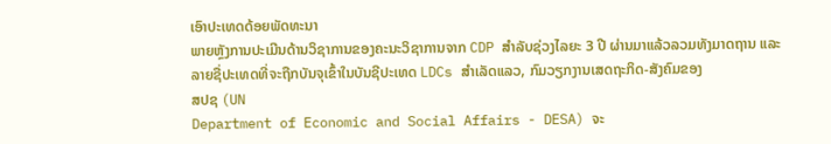ເອົາປະເທດດ້ອຍພັດທະນາ
ພາຍຫຼັງການປະເມີນດ້ານວິຊາການຂອງຄະນະວິຊາການຈາກ CDP ສຳລັບຊ່ວງໄລຍະ 3 ປີ ຜ່ານມາແລ້ວລວມທັງມາດຖານ ແລະ
ລາຍຊື່ປະເທດທີ່ຈະຖືກບັນຈຸເຂົ້າໃນບັນຊີປະເທດ LDCs ສຳເລັດແລວ, ກົມວຽກງານເສດຖະກິດ-ສັງຄົມຂອງ
ສປຊ (UN
Department of Economic and Social Affairs - DESA) ຈະ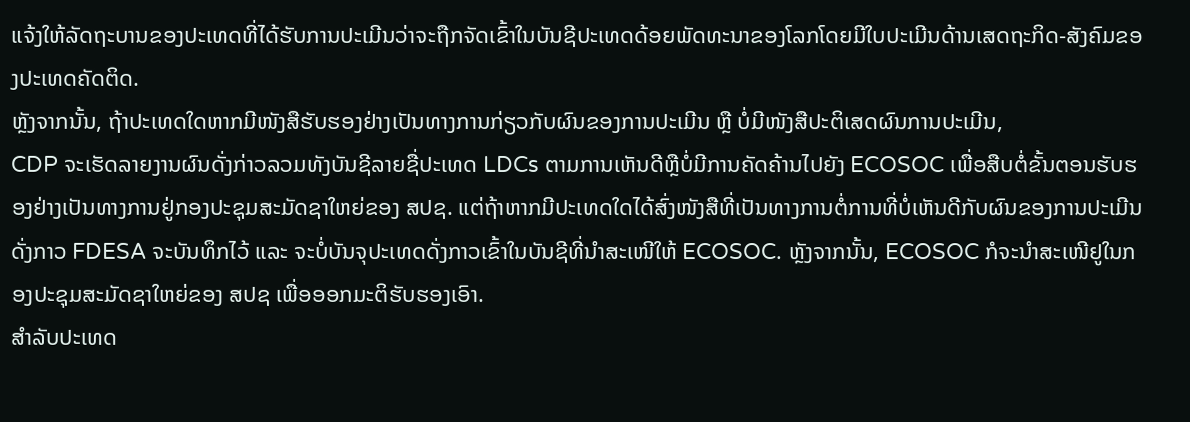ແຈ້ງໃຫ້ລັດຖະບານຂອງປະເທດທີ່ໄດ້ຮັບການປະເມີນວ່າຈະຖືກຈັດເຂົ້າໃນບັນຊີປະເທດດ້ອຍພັດທະນາຂອງໂລກໂດຍມີໃບປະເມີນດ້ານເສດຖະກິດ-ສັງຄົມຂອງປະເທດຄັດຕິດ.
ຫຼັງຈາກນັ້ນ, ຖ້າປະເທດໃດຫາກມີໜັງສືຮັບຮອງຢ່າງເປັນທາງການກ່ຽວກັບຜົນຂອງການປະເມີນ ຫຼື ບໍ່ມີໜັງສືປະຕິເສດຜົນການປະເມີນ,
CDP ຈະເຮັດລາຍງານຜົນດັ່ງກ່າວລວມທັງບັນຊີລາຍຊື່ປະເທດ LDCs ຕາມການເຫັນດີຫຼືບໍ່ມີການຄັດຄ້ານໄປຍັງ ECOSOC ເພື່ອສືບຕໍ່ຂັ້ນຕອນຮັບຮອງຢ່າງເປັນທາງການຢູ່ກອງປະຊຸມສະມັດຊາໃຫຍ່ຂອງ ສປຊ. ແຕ່ຖ້າຫາກມີປະເທດໃດໄດ້ສົ່ງໜັງສືທີ່ເປັນທາງການຕໍ່ການທີ່ບໍ່ເຫັນດີກັບຜົນຂອງການປະເມີນດັ່ງກາວ FDESA ຈະບັນທຶກໄວ້ ແລະ ຈະບໍ່ບັນຈຸປະເທດດັ່ງກາວເຂົ້າໃນບັນຊີທີ່ນຳສະເໜີໃຫ້ ECOSOC. ຫຼັງຈາກນັ້ນ, ECOSOC ກໍຈະນຳສະເໜີຢູໃນກອງປະຊຸມສະມັດຊາໃຫຍ່ຂອງ ສປຊ ເພື່ອອອກມະຕິຮັບຮອງເອົາ.
ສຳລັບປະເທດ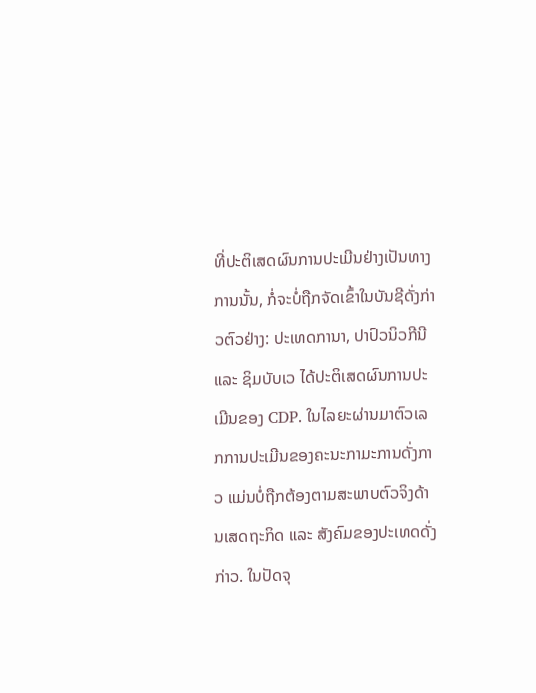ທີ່ປະຕິເສດຜົນການປະເມີນຢ່າງເປັນທາງການນັ້ນ, ກໍ່ຈະບໍ່ຖືກຈັດເຂົ້າໃນບັນຊີດັ່ງກ່າວຕົວຢ່າງ: ປະເທດການາ, ປາປົວນິວກີນີ ແລະ ຊິມບັບເວ ໄດ້ປະຕິເສດຜົນການປະເມີນຂອງ CDP. ໃນໄລຍະຜ່ານມາຕົວເລກການປະເມີນຂອງຄະນະກາມະການດັ່ງກາວ ແມ່ນບໍ່ຖືກຕ້ອງຕາມສະພາບຕົວຈິງດ້ານເສດຖະກິດ ແລະ ສັງຄົມຂອງປະເທດດັ່ງ ກ່າວ. ໃນປັດຈຸ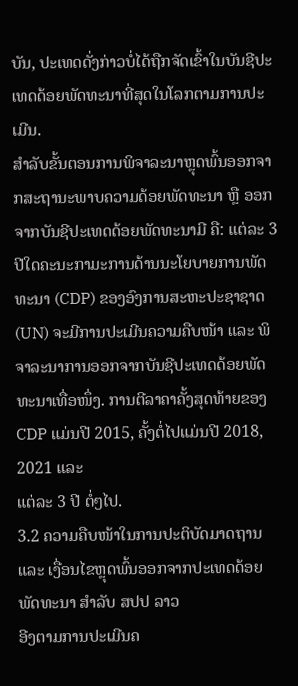ບັນ, ປະເທດດັ່ງກ່າວບໍ່ໄດ້ຖືກຈັດເຂົ້າໃນບັນຊີປະເທດດ້ອຍພັດທະນາທີ່ສຸດໃນໂລກຕາມການປະເມີນ.
ສຳລັບຂັ້ນຕອນການພິຈາລະນາຫຼຸດພົ້ນອອກຈາກສະຖານະພາບຄວາມດ້ອຍພັດທະນາ ຫຼື ອອກຈາກບັນຊີປະເທດດ້ອຍພັດທະນາມີ ຄື: ແຕ່ລະ 3 ປີໃດຄະນະກາມະການດ້ານນະໂຍບາຍການພັດທະນາ (CDP) ຂອງອົງການສະຫະປະຊາຊາດ (UN) ຈະມີການປະເມີນຄວາມຄືບໜ້າ ແລະ ພິຈາລະນາການອອກຈາກບັນຊີປະເທດດ້ອຍພັດທະນາເທື່ອໜຶ່ງ. ການຕີລາຄາຄັ້ງສຸດທ້າຍຂອງ CDP ແມ່ນປີ 2015, ຄັ້ງຕໍ່ໄປແມ່ນປີ 2018, 2021 ແລະ
ແຕ່ລະ 3 ປີ ຕໍ່ໆໄປ.
3.2 ຄວາມຄືບໜ້າໃນການປະຕິບັດມາດຖານ ແລະ ເງື່ອນໄຂຫຼຸດພົ້ນອອກຈາກປະເທດດ້ອຍພັດທະນາ ສຳລັບ ສປປ ລາວ
ອີງຕາມການປະເມີນຄ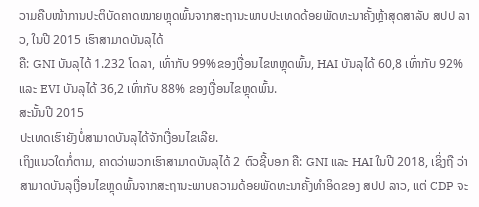ວາມຄືບໜ້າການປະຕິບັດຄາດໝາຍຫຼຸດພົ້ນຈາກສະຖານະພາບປະເທດດ້ອຍພັດທະນາຄັ້ງຫຼ້າສຸດສາລັບ ສປປ ລາວ, ໃນປີ 2015 ເຮົາສາມາດບັນລຸໄດ້
ຄື: GNI ບັນລຸໄດ້ 1.232 ໂດລາ, ເທົ່າກັບ 99%ຂອງເງື່ອນໄຂຫຫຼຸດພົ້ນ, HAI ບັນລຸໄດ້ 60,8 ເທົ່າກັບ 92% ແລະ EVI ບັນລຸໄດ້ 36,2 ເທົ່າກັບ 88% ຂອງເງື່ອນໄຂຫຼຸດພົ້ນ.
ສະນັ້ນປີ 2015
ປະເທດເຮົາຍັງບໍ່ສາມາດບັນລຸໄດ້ຈັກເງື່ອນໄຂເລີຍ.
ເຖິງແນວໃດກໍ່ຕາມ, ຄາດວ່າພວກເຮົາສາມາດບັນລຸໄດ້ 2 ຕົວຊີ້ບອກ ຄື: GNI ແລະ HAI ໃນປີ 2018, ເຊິ່ງຖື ວ່າສາມາດບັນລຸເງື່ອນໄຂຫຼຸດພົ້ນຈາກສະຖານະພາບຄວາມດ້ອຍພັດທະນາຄັ້ງທຳອິດຂອງ ສປປ ລາວ, ແຕ່ CDP ຈະ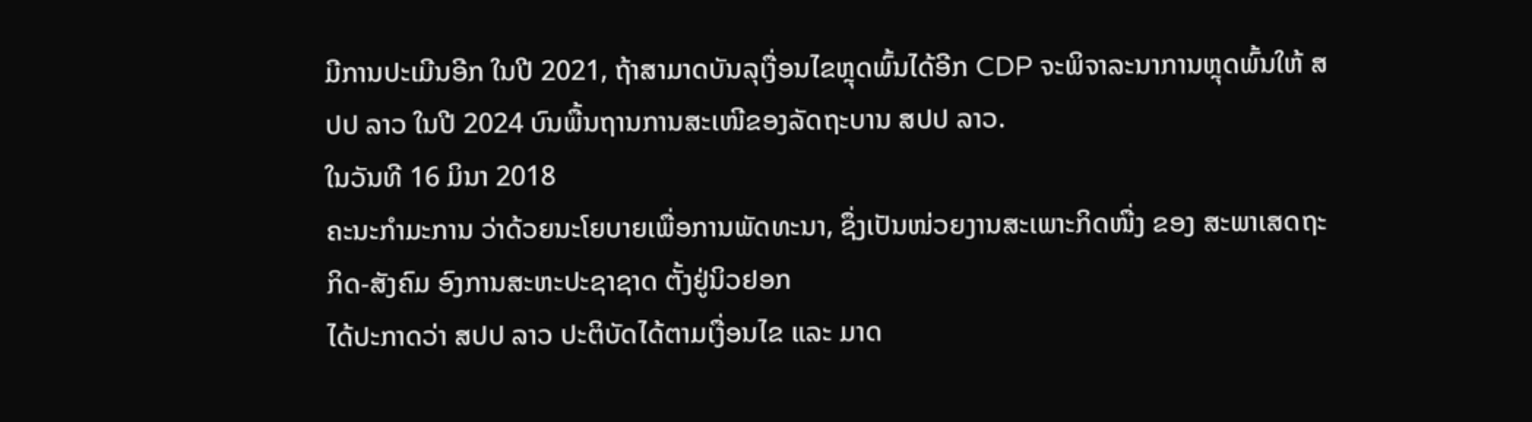ມີການປະເມີນອີກ ໃນປີ 2021, ຖ້າສາມາດບັນລຸເງື່ອນໄຂຫຼຸດພົ້ນໄດ້ອີກ CDP ຈະພິຈາລະນາການຫຼຸດພົ້ນໃຫ້ ສປປ ລາວ ໃນປີ 2024 ບົນພື້ນຖານການສະເໜີຂອງລັດຖະບານ ສປປ ລາວ.
ໃນວັນທີ 16 ມິນາ 2018
ຄະນະກໍາມະການ ວ່າດ້ວຍນະໂຍບາຍເພື່ອການພັດທະນາ, ຊຶ່ງເປັນໜ່ວຍງານສະເພາະກິດໜື່ງ ຂອງ ສະພາເສດຖະກິດ-ສັງຄົມ ອົງການສະຫະປະຊາຊາດ ຕັ້ງຢູ່ນິວຢອກ
ໄດ້ປະກາດວ່າ ສປປ ລາວ ປະຕິບັດໄດ້ຕາມເງື່ອນໄຂ ແລະ ມາດ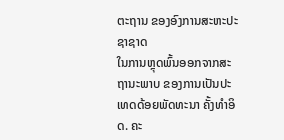ຕະຖານ ຂອງອົງການສະຫະປະຊາຊາດ
ໃນການຫຼຸດພົ້ນອອກຈາກສະຖານະພາບ ຂອງການເປັນປະເທດດ້ອຍພັດທະນາ ຄັ້ງທຳອິດ. ຄະ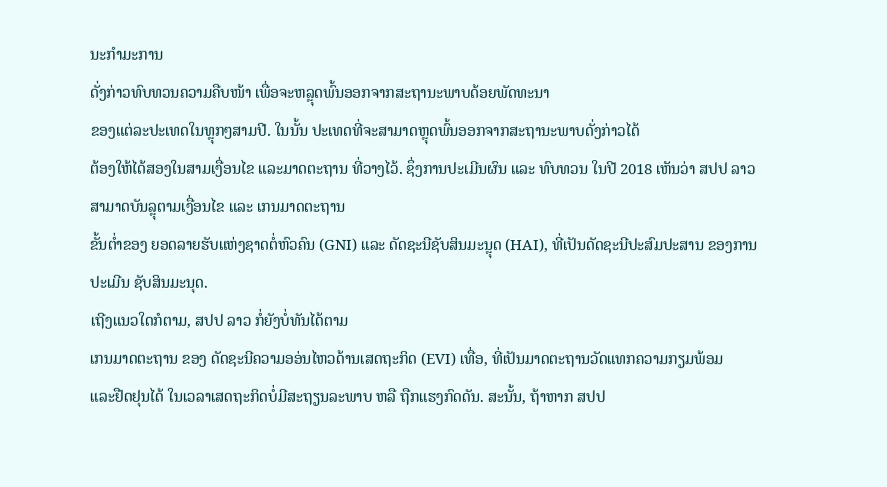ນະກຳມະການ
ດັ່ງກ່າວທົບທວນຄວາມຄືບໜ້າ ເພື່ອຈະຫລຼຸດພົ້ນອອກຈາກສະຖານະພາບດ້ອຍພັດທະນາ
ຂອງແຕ່ລະປະເທດໃນທຼຸກໆສາມປີ. ໃນນັ້ນ ປະເທດທີ່ຈະສາມາດຫຼຸດພົ້ນອອກຈາກສະຖານະພາບດັ່ງກ່າວໄດ້
ຕ້ອງໃຫ້ໄດ້ສອງໃນສາມເງື່ອນໄຂ ແລະມາດຕະຖານ ທີ່ວາງໄວ້. ຊຶ່ງການປະເມີນຜົນ ແລະ ທົບທວນ ໃນປີ 2018 ເຫັນວ່າ ສປປ ລາວ ສາມາດບັນລຼຸຕາມເງື່ອນໄຂ ແລະ ເກນມາດຕະຖານ
ຂັ້ນຕໍ່າຂອງ ຍອດລາຍຮັບແຫ່ງຊາດຕໍ່ຫົວຄົນ (GNI) ແລະ ດັດຊະນີຊັບສິນມະນຼຸດ (HAI), ທີ່ເປັນດັດຊະນີປະສົມປະສານ ຂອງການປະເມີນ ຊັບສິນມະນຸດ.
ເຖີງແນວໃດກໍຕາມ, ສປປ ລາວ ກໍ່ຍັງບໍ່ທັນໄດ້ຕາມ
ເກນມາດຕະຖານ ຂອງ ດັດຊະນີຄວາມອອ່ນໄຫວດ້ານເສດຖະກິດ (EVI) ເທື່ອ, ທີ່ເປັນມາດຕະຖານວັດແທກຄວາມກຽມພ້ອມ
ແລະຢືດຢຸນໄດ້ ໃນເວລາເສດຖະກິດບໍ່ມີສະຖຽນລະພາບ ຫລື ຖືກແຮງກົດດັນ. ສະນັ້ນ, ຖ້າຫາກ ສປປ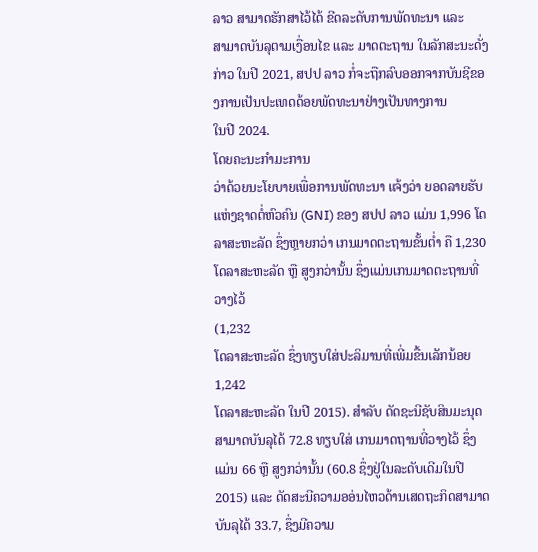ລາວ ສາມາດຮັກສາໄວ້ໄດ້ ຂີດລະດັບການພັດທະນາ ແລະ
ສາມາດບັນລຸຕາມເງື່ອນໄຂ ແລະ ມາດຕະຖານ ໃນລັກສະນະດັ່ງກ່າວ ໃນປີ 2021, ສປປ ລາວ ກໍ່ຈະຖືກລົບອອກຈາກບັນຊີຂອງການເປັນປະເທດດ້ອຍພັດທະນາຢ່າງເປັນທາງການ
ໃນປີ 2024.
ໂດຍຄະນະກຳມະການ
ວ່າດ້ວຍນະໂຍບາຍເພື່ອການພັດທະນາ ແຈ້ງວ່າ ຍອດລາຍຮັບແຫ່ງຊາດຕໍ່ຫົວຄົນ (GNI) ຂອງ ສປປ ລາວ ແມ່ນ 1,996 ໂດລາສະຫະລັດ ຊຶ່ງຫຼາຍກວ່າ ເກນມາດຕະຖານຂັ້ນຕໍ່າ ຄື 1,230 ໂດລາສະຫະລັດ ຫຼື ສູງກວ່ານັ້ນ ຊຶ່ງແມ່ນເກນມາດຕະຖານທີ່ວາງໄວ້
(1,232
ໂດລາສະຫະລັດ ຊຶ່ງທຽບໃສ່ປະລິມານທີ່ເພີ່ມຂື້ນເລັກນ້ອຍ
1,242
ໂດລາສະຫະລັດ ໃນປີ 2015). ສຳລັບ ດັດຊະນີຊັບສິນມະນຸດ ສາມາດບັນລຸໄດ້ 72.8 ທຽບໃສ່ ເກນມາດຖານທີ່ວາງໄວ້ ຊຶ່ງແມ່ນ 66 ຫຼື ສູງກວ່ານັ້ນ (60.8 ຊຶ່ງຢູ່ໃນລະດັບເດີມໃນປີ 2015) ແລະ ດັດສະນີຄວາມອອ່ນໄຫວດ້ານເສດຖະກິດສາມາດບັນລຸໄດ້ 33.7, ຊຶ່ງມີຄວາມ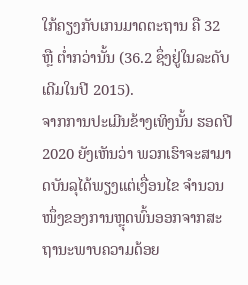ໃກ້ຄຽງກັບເກນມາດຕະຖານ ຄື 32 ຫຼື ຕໍ່າກວ່ານັ້ນ (36.2 ຊຶ່ງຢູ່ໃນລະດັບເດີມໃນປີ 2015).
ຈາກການປະເມີນຂ້າງເທິງນັ້ນ ຮອດປີ 2020 ຍັງເຫັນວ່າ ພວກເຮົາຈະສາມາດບັນລຸໄດ້ພຽງແຕ່ເງື່ອນໄຂ ຈຳນວນໜຶ່ງຂອງການຫຼຸດພົ້ນອອກຈາກສະຖານະພາບຄວາມດ້ອຍ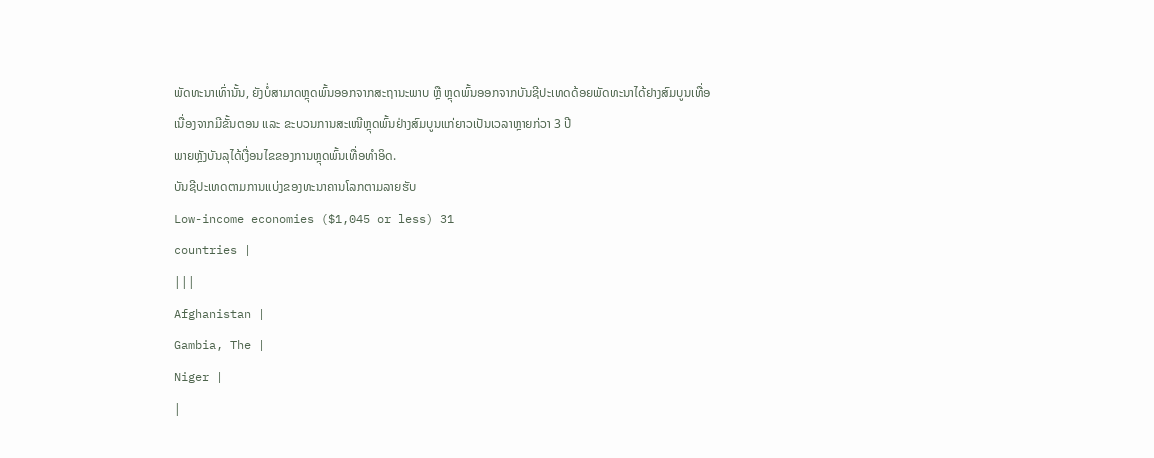ພັດທະນາເທົ່ານັ້ນ, ຍັງບໍ່ສາມາດຫຼຸດພົ້ນອອກຈາກສະຖານະພາບ ຫຼື ຫຼຸດພົ້ນອອກຈາກບັນຊີປະເທດດ້ອຍພັດທະນາໄດ້ຢາງສົມບູນເທື່ອ
ເນື່ອງຈາກມີຂັ້ນຕອນ ແລະ ຂະບວນການສະເໜີຫຼຸດພົ້ນຢ່າງສົມບູນແກ່ຍາວເປັນເວລາຫຼາຍກ່ວາ 3 ປີ
ພາຍຫຼັງບັນລຸໄດ້ເງື່ອນໄຂຂອງການຫຼຸດພົ້ນເທື່ອທຳອິດ.
ບັນຊີປະເທດຕາມການແບ່ງຂອງທະນາຄານໂລກຕາມລາຍຮັບ
Low-income economies ($1,045 or less) 31
countries |
|||
Afghanistan |
Gambia, The |
Niger |
|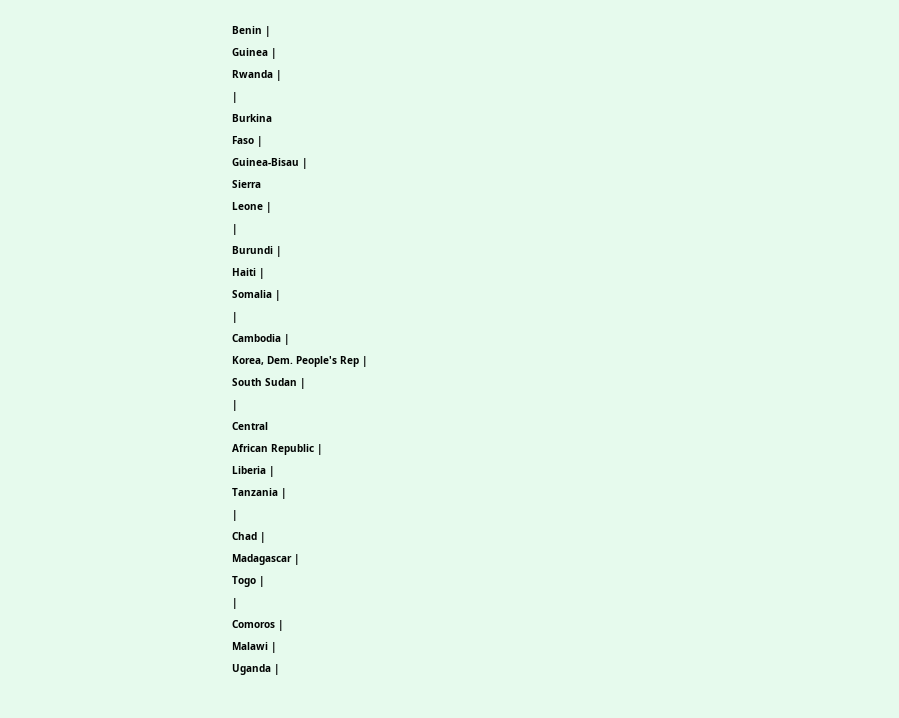Benin |
Guinea |
Rwanda |
|
Burkina
Faso |
Guinea-Bisau |
Sierra
Leone |
|
Burundi |
Haiti |
Somalia |
|
Cambodia |
Korea, Dem. People's Rep |
South Sudan |
|
Central
African Republic |
Liberia |
Tanzania |
|
Chad |
Madagascar |
Togo |
|
Comoros |
Malawi |
Uganda |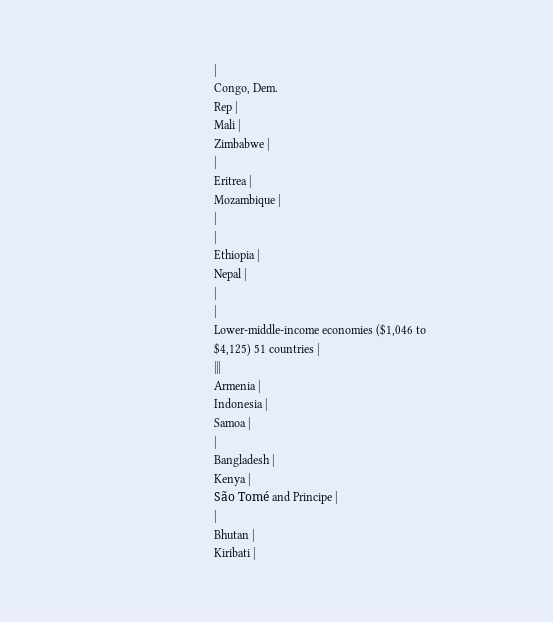|
Congo, Dem.
Rep |
Mali |
Zimbabwe |
|
Eritrea |
Mozambique |
|
|
Ethiopia |
Nepal |
|
|
Lower-middle-income economies ($1,046 to
$4,125) 51 countries |
|||
Armenia |
Indonesia |
Samoa |
|
Bangladesh |
Kenya |
São Tomé and Principe |
|
Bhutan |
Kiribati |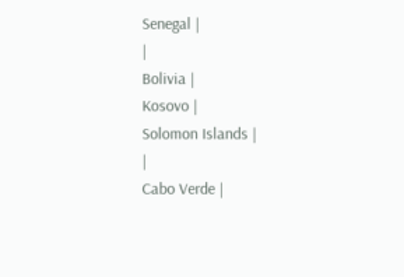Senegal |
|
Bolivia |
Kosovo |
Solomon Islands |
|
Cabo Verde |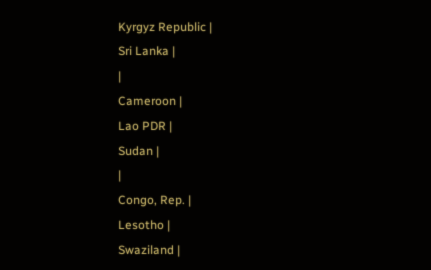Kyrgyz Republic |
Sri Lanka |
|
Cameroon |
Lao PDR |
Sudan |
|
Congo, Rep. |
Lesotho |
Swaziland |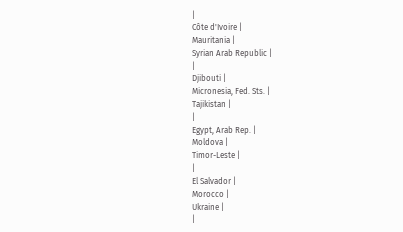|
Côte d'Ivoire |
Mauritania |
Syrian Arab Republic |
|
Djibouti |
Micronesia, Fed. Sts. |
Tajikistan |
|
Egypt, Arab Rep. |
Moldova |
Timor-Leste |
|
El Salvador |
Morocco |
Ukraine |
|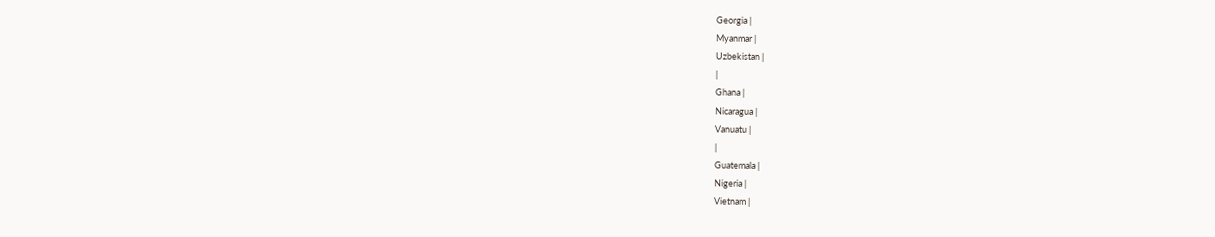Georgia |
Myanmar |
Uzbekistan |
|
Ghana |
Nicaragua |
Vanuatu |
|
Guatemala |
Nigeria |
Vietnam |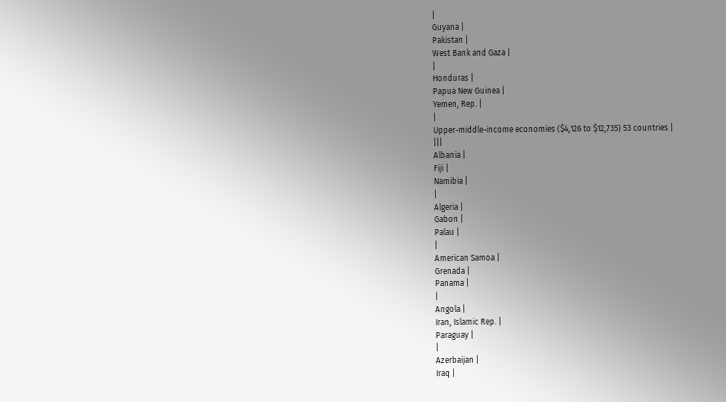|
Guyana |
Pakistan |
West Bank and Gaza |
|
Honduras |
Papua New Guinea |
Yemen, Rep. |
|
Upper-middle-income economies ($4,126 to $12,735) 53 countries |
|||
Albania |
Fiji |
Namibia |
|
Algeria |
Gabon |
Palau |
|
American Samoa |
Grenada |
Panama |
|
Angola |
Iran, Islamic Rep. |
Paraguay |
|
Azerbaijan |
Iraq |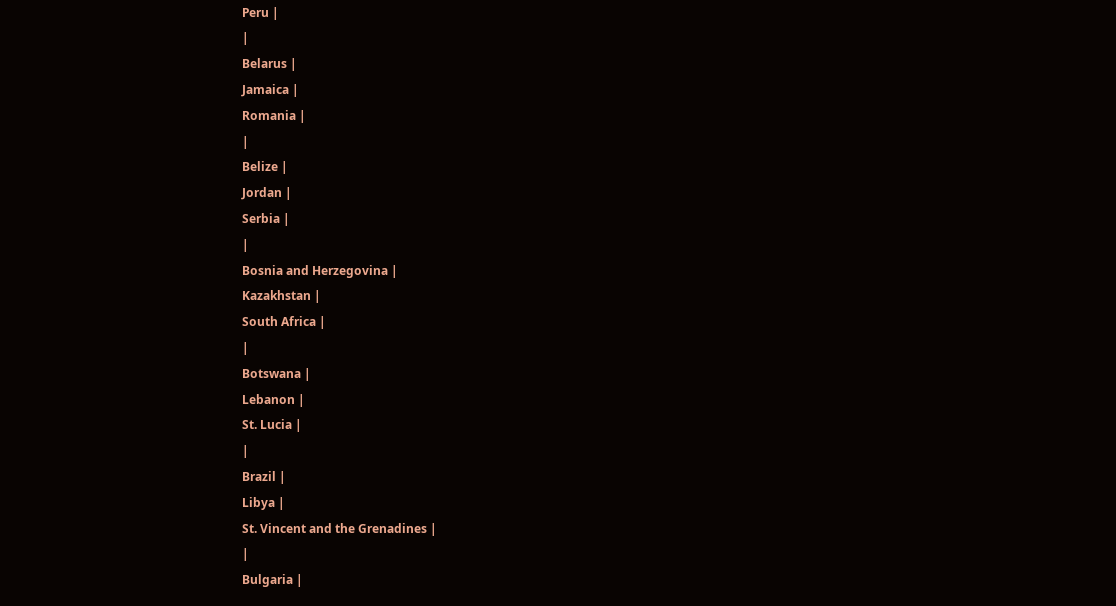Peru |
|
Belarus |
Jamaica |
Romania |
|
Belize |
Jordan |
Serbia |
|
Bosnia and Herzegovina |
Kazakhstan |
South Africa |
|
Botswana |
Lebanon |
St. Lucia |
|
Brazil |
Libya |
St. Vincent and the Grenadines |
|
Bulgaria |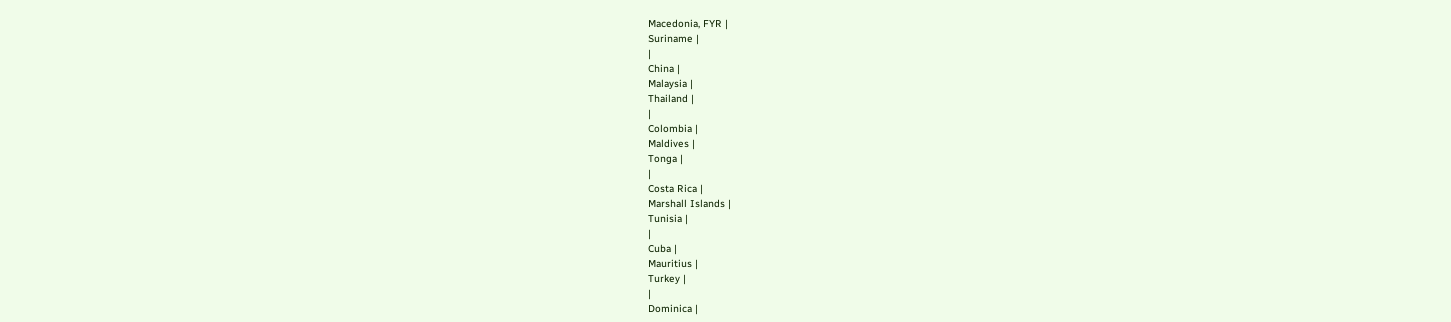Macedonia, FYR |
Suriname |
|
China |
Malaysia |
Thailand |
|
Colombia |
Maldives |
Tonga |
|
Costa Rica |
Marshall Islands |
Tunisia |
|
Cuba |
Mauritius |
Turkey |
|
Dominica |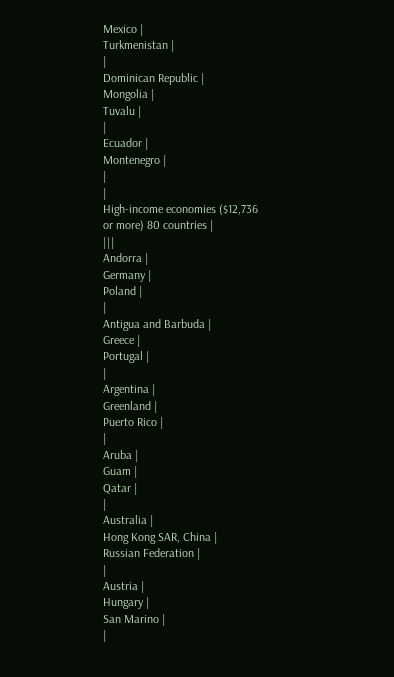Mexico |
Turkmenistan |
|
Dominican Republic |
Mongolia |
Tuvalu |
|
Ecuador |
Montenegro |
|
|
High-income economies ($12,736 or more) 80 countries |
|||
Andorra |
Germany |
Poland |
|
Antigua and Barbuda |
Greece |
Portugal |
|
Argentina |
Greenland |
Puerto Rico |
|
Aruba |
Guam |
Qatar |
|
Australia |
Hong Kong SAR, China |
Russian Federation |
|
Austria |
Hungary |
San Marino |
|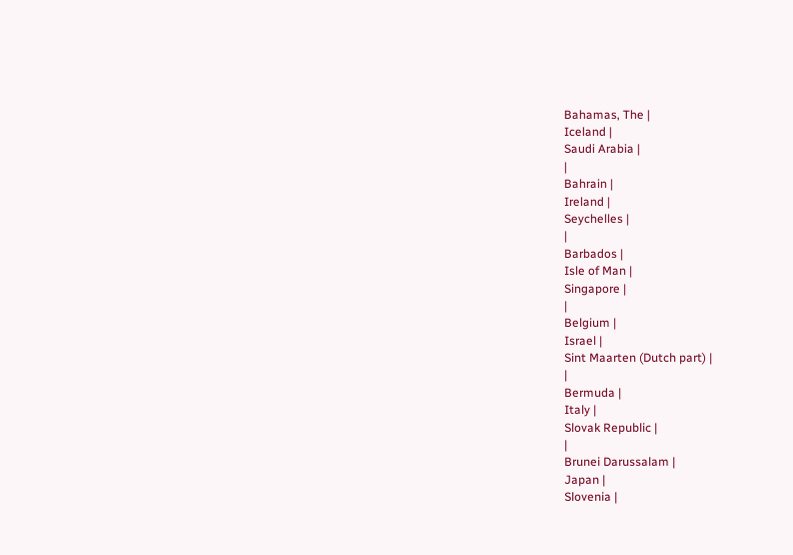Bahamas, The |
Iceland |
Saudi Arabia |
|
Bahrain |
Ireland |
Seychelles |
|
Barbados |
Isle of Man |
Singapore |
|
Belgium |
Israel |
Sint Maarten (Dutch part) |
|
Bermuda |
Italy |
Slovak Republic |
|
Brunei Darussalam |
Japan |
Slovenia |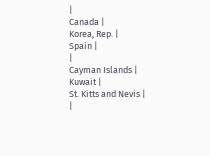|
Canada |
Korea, Rep. |
Spain |
|
Cayman Islands |
Kuwait |
St. Kitts and Nevis |
|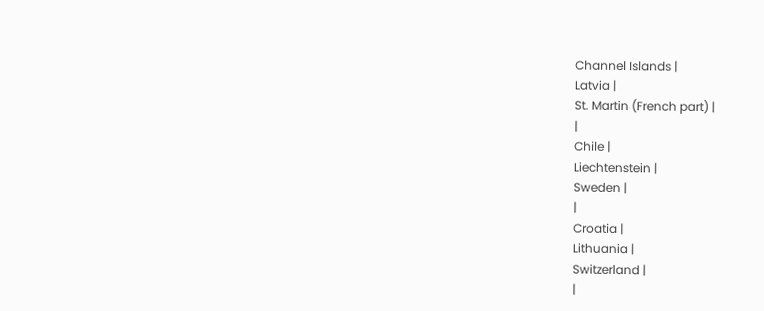Channel Islands |
Latvia |
St. Martin (French part) |
|
Chile |
Liechtenstein |
Sweden |
|
Croatia |
Lithuania |
Switzerland |
|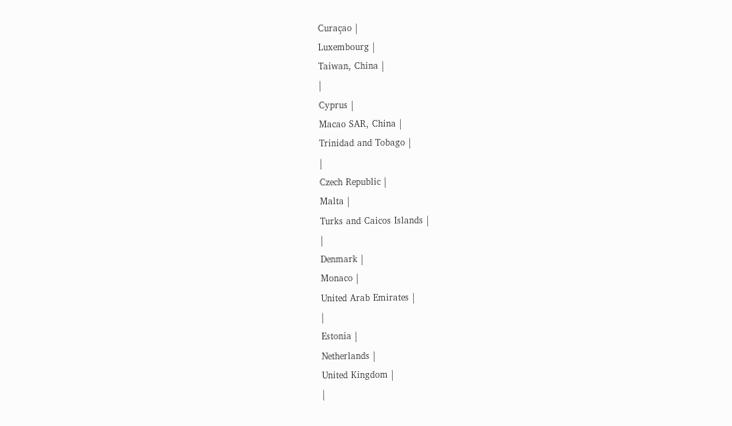Curaçao |
Luxembourg |
Taiwan, China |
|
Cyprus |
Macao SAR, China |
Trinidad and Tobago |
|
Czech Republic |
Malta |
Turks and Caicos Islands |
|
Denmark |
Monaco |
United Arab Emirates |
|
Estonia |
Netherlands |
United Kingdom |
|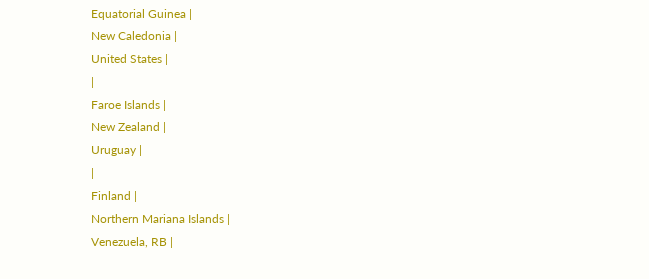Equatorial Guinea |
New Caledonia |
United States |
|
Faroe Islands |
New Zealand |
Uruguay |
|
Finland |
Northern Mariana Islands |
Venezuela, RB |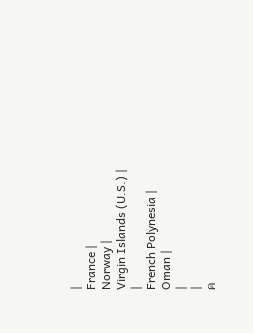|
France |
Norway |
Virgin Islands (U.S.) |
|
French Polynesia |
Oman |
|
|
ค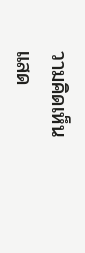วามคิดเห็น
แสด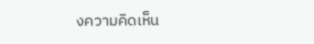งความคิดเห็น